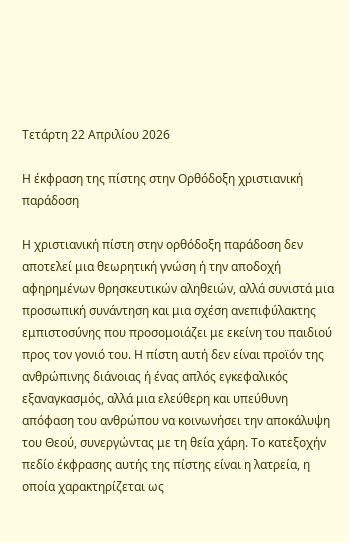Τετάρτη 22 Απριλίου 2026

Η έκφραση της πίστης στην Ορθόδοξη χριστιανική παράδοση

Η χριστιανική πίστη στην ορθόδοξη παράδοση δεν αποτελεί μια θεωρητική γνώση ή την αποδοχή αφηρημένων θρησκευτικών αληθειών, αλλά συνιστά μια προσωπική συνάντηση και μια σχέση ανεπιφύλακτης εμπιστοσύνης που προσομοιάζει με εκείνη του παιδιού προς τον γονιό του. Η πίστη αυτή δεν είναι προϊόν της ανθρώπινης διάνοιας ή ένας απλός εγκεφαλικός εξαναγκασμός, αλλά μια ελεύθερη και υπεύθυνη απόφαση του ανθρώπου να κοινωνήσει την αποκάλυψη του Θεού, συνεργώντας με τη θεία χάρη. Το κατεξοχήν πεδίο έκφρασης αυτής της πίστης είναι η λατρεία, η οποία χαρακτηρίζεται ως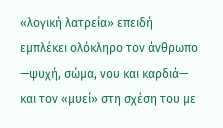«λογική λατρεία» επειδή εμπλέκει ολόκληρο τον άνθρωπο —ψυχή, σώμα, νου και καρδιά— και τον «μυεί» στη σχέση του με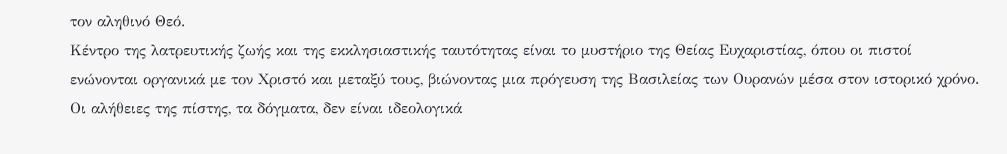τον αληθινό Θεό.
Κέντρο της λατρευτικής ζωής και της εκκλησιαστικής ταυτότητας είναι το μυστήριο της Θείας Ευχαριστίας, όπου οι πιστοί ενώνονται οργανικά με τον Χριστό και μεταξύ τους, βιώνοντας μια πρόγευση της Βασιλείας των Ουρανών μέσα στον ιστορικό χρόνο. Οι αλήθειες της πίστης, τα δόγματα, δεν είναι ιδεολογικά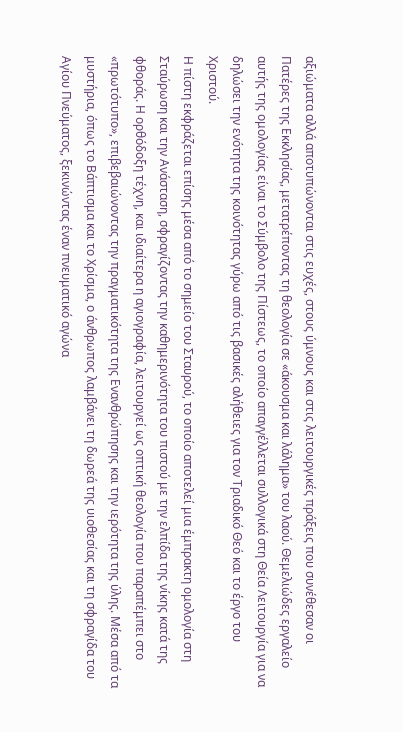αξιώματα αλλά αποτυπώνονται στις ευχές, στους ύμνους και στις λειτουργικές πράξεις που συνέθεσαν οι Πατέρες της Εκκλησίας, μετατρέποντας τη θεολογία σε «άκουσμα και λάλημα» του λαού. Θεμελιώδες εργαλείο αυτής της ομολογίας είναι το Σύμβολο της Πίστεως, το οποίο απαγγέλλεται συλλογικά στη Θεία Λειτουργία για να δηλώσει την ενότητα της κοινότητας γύρω από τις βασικές αλήθειες για τον Τριαδικό Θεό και το έργο του Χριστού.
Η πίστη εκφράζεται επίσης μέσα από το σημείο του Σταυρού, το οποίο αποτελεί μια έμπρακτη ομολογία στη Σταύρωση και την Ανάσταση, σφραγίζοντας την καθημερινότητα του πιστού με την ελπίδα της νίκης κατά της φθοράς. Η ορθόδοξη τέχνη, και ιδιαίτερα η αγιογραφία, λειτουργεί ως οπτική θεολογία που παραπέμπει στο «πρωτότυπο», επιβεβαιώνοντας την πραγματικότητα της Ενανθρώπησης και την ιερότητα της ύλης. Μέσα από τα μυστήρια, όπως το Βάπτισμα και το Χρίσμα, ο άνθρωπος λαμβάνει τη δωρεά της υιοθεσίας και τη σφραγίδα του Αγίου Πνεύματος, ξεκινώντας έναν πνευματικό αγώνα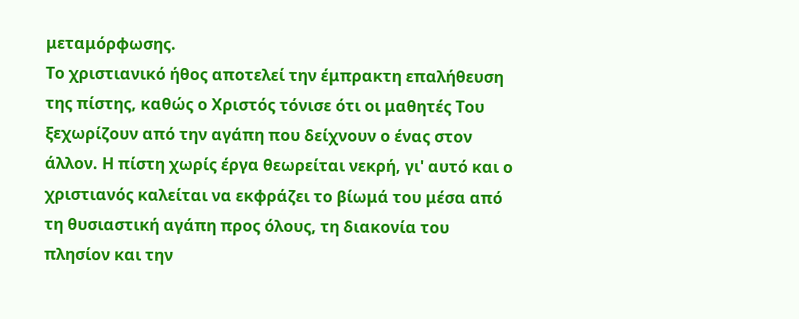μεταμόρφωσης.
Το χριστιανικό ήθος αποτελεί την έμπρακτη επαλήθευση της πίστης, καθώς ο Χριστός τόνισε ότι οι μαθητές Του ξεχωρίζουν από την αγάπη που δείχνουν ο ένας στον άλλον. Η πίστη χωρίς έργα θεωρείται νεκρή, γι' αυτό και ο χριστιανός καλείται να εκφράζει το βίωμά του μέσα από τη θυσιαστική αγάπη προς όλους, τη διακονία του πλησίον και την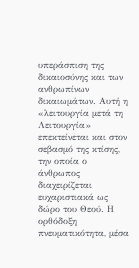υπεράσπιση της δικαιοσύνης και των ανθρωπίνων δικαιωμάτων. Αυτή η «λειτουργία μετά τη Λειτουργία» επεκτείνεται και στον σεβασμό της κτίσης, την οποία ο άνθρωπος διαχειρίζεται ευχαριστιακά ως δώρο του Θεού. Η ορθόδοξη πνευματικότητα, μέσα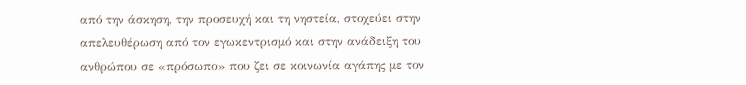από την άσκηση, την προσευχή και τη νηστεία, στοχεύει στην απελευθέρωση από τον εγωκεντρισμό και στην ανάδειξη του ανθρώπου σε «πρόσωπο» που ζει σε κοινωνία αγάπης με τον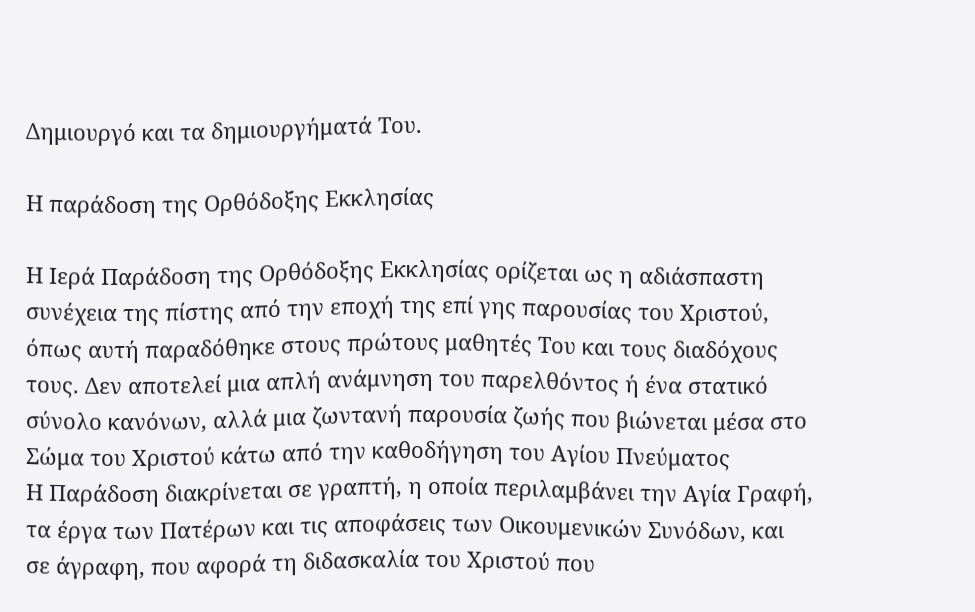Δημιουργό και τα δημιουργήματά Του.

Η παράδοση της Ορθόδοξης Εκκλησίας

Η Ιερά Παράδοση της Ορθόδοξης Εκκλησίας ορίζεται ως η αδιάσπαστη συνέχεια της πίστης από την εποχή της επί γης παρουσίας του Χριστού, όπως αυτή παραδόθηκε στους πρώτους μαθητές Του και τους διαδόχους τους. Δεν αποτελεί μια απλή ανάμνηση του παρελθόντος ή ένα στατικό σύνολο κανόνων, αλλά μια ζωντανή παρουσία ζωής που βιώνεται μέσα στο Σώμα του Χριστού κάτω από την καθοδήγηση του Αγίου Πνεύματος
Η Παράδοση διακρίνεται σε γραπτή, η οποία περιλαμβάνει την Αγία Γραφή, τα έργα των Πατέρων και τις αποφάσεις των Οικουμενικών Συνόδων, και σε άγραφη, που αφορά τη διδασκαλία του Χριστού που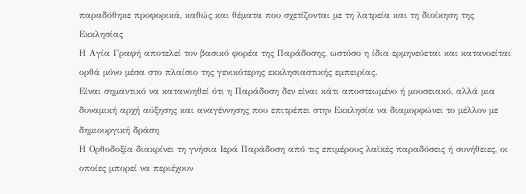παραδόθηκε προφορικά, καθώς και θέματα που σχετίζονται με τη λατρεία και τη διοίκηση της Εκκλησίας
Η Αγία Γραφή αποτελεί τον βασικό φορέα της Παράδοσης, ωστόσο η ίδια ερμηνεύεται και κατανοείται ορθά μόνο μέσα στο πλαίσιο της γενικότερης εκκλησιαστικής εμπειρίας.
Είναι σημαντικό να κατανοηθεί ότι η Παράδοση δεν είναι κάτι αποστεωμένο ή μουσειακό, αλλά μια δυναμική αρχή αύξησης και αναγέννησης που επιτρέπει στην Εκκλησία να διαμορφώνει το μέλλον με δημιουργική δράση
Η Ορθοδοξία διακρίνει τη γνήσια Ιερά Παράδοση από τις επιμέρους λαϊκές παραδόσεις ή συνήθειες, οι οποίες μπορεί να περιέχουν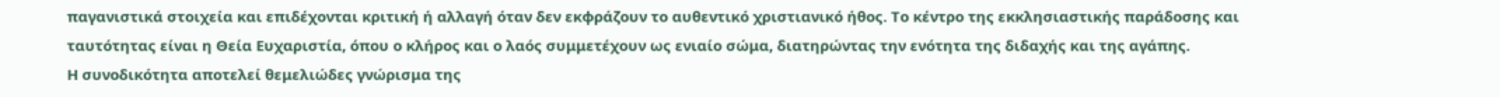παγανιστικά στοιχεία και επιδέχονται κριτική ή αλλαγή όταν δεν εκφράζουν το αυθεντικό χριστιανικό ήθος. Το κέντρο της εκκλησιαστικής παράδοσης και ταυτότητας είναι η Θεία Ευχαριστία, όπου ο κλήρος και ο λαός συμμετέχουν ως ενιαίο σώμα, διατηρώντας την ενότητα της διδαχής και της αγάπης.
Η συνοδικότητα αποτελεί θεμελιώδες γνώρισμα της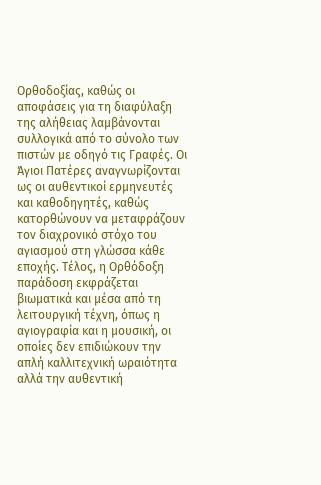Ορθοδοξίας, καθώς οι αποφάσεις για τη διαφύλαξη της αλήθειας λαμβάνονται συλλογικά από το σύνολο των πιστών με οδηγό τις Γραφές. Οι Άγιοι Πατέρες αναγνωρίζονται ως οι αυθεντικοί ερμηνευτές και καθοδηγητές, καθώς κατορθώνουν να μεταφράζουν τον διαχρονικό στόχο του αγιασμού στη γλώσσα κάθε εποχής. Τέλος, η Ορθόδοξη παράδοση εκφράζεται βιωματικά και μέσα από τη λειτουργική τέχνη, όπως η αγιογραφία και η μουσική, οι οποίες δεν επιδιώκουν την απλή καλλιτεχνική ωραιότητα αλλά την αυθεντική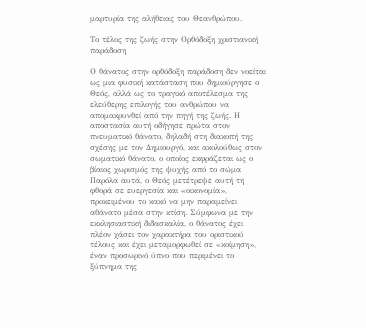μαρτυρία της αλήθειας του Θεανθρώπου.

Το τέλος της ζωής στην Ορθόδοξη χριστιανική παράδοση

Ο θάνατος στην ορθόδοξη παράδοση δεν νοείται ως μια φυσική κατάσταση που δημιούργησε ο Θεός, αλλά ως το τραγικό αποτέλεσμα της ελεύθερης επιλογής του ανθρώπου να απομακρυνθεί από την πηγή της ζωής. Η αποστασία αυτή οδήγησε πρώτα στον πνευματικό θάνατο, δηλαδή στη διακοπή της σχέσης με τον Δημιουργό, και ακολούθως στον σωματικό θάνατο, ο οποίος εκφράζεται ως ο βίαιος χωρισμός της ψυχής από το σώμα
Παρόλα αυτά, ο Θεός μετέτρεψε αυτή τη φθορά σε ευεργεσία και «οικονομία», προκειμένου το κακό να μην παραμείνει αθάνατο μέσα στην κτίση. Σύμφωνα με την εκκλησιαστική διδασκαλία, ο θάνατος έχει πλέον χάσει τον χαρακτήρα του οριστικού τέλους και έχει μεταμορφωθεί σε «κοίμηση», έναν προσωρινό ύπνο που περιμένει το ξύπνημα της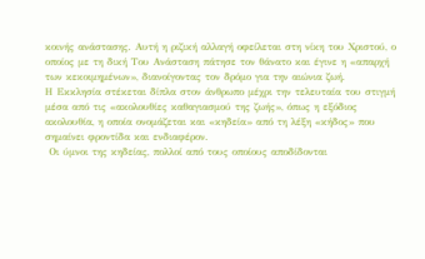κοινής ανάστασης. Αυτή η ριζική αλλαγή οφείλεται στη νίκη του Χριστού, ο οποίος με τη δική Του Ανάσταση πάτησε τον θάνατο και έγινε η «απαρχή των κεκοιμημένων», διανοίγοντας τον δρόμο για την αιώνια ζωή.
Η Εκκλησία στέκεται δίπλα στον άνθρωπο μέχρι την τελευταία του στιγμή μέσα από τις «ακολουθίες καθαγιασμού της ζωής», όπως η εξόδιος ακολουθία, η οποία ονομάζεται και «κηδεία» από τη λέξη «κήδος» που σημαίνει φροντίδα και ενδιαφέρον.
 Οι ύμνοι της κηδείας, πολλοί από τους οποίους αποδίδονται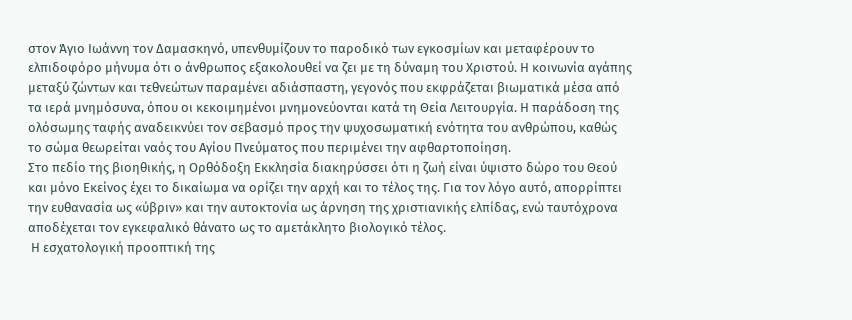στον Άγιο Ιωάννη τον Δαμασκηνό, υπενθυμίζουν το παροδικό των εγκοσμίων και μεταφέρουν το ελπιδοφόρο μήνυμα ότι ο άνθρωπος εξακολουθεί να ζει με τη δύναμη του Χριστού. Η κοινωνία αγάπης μεταξύ ζώντων και τεθνεώτων παραμένει αδιάσπαστη, γεγονός που εκφράζεται βιωματικά μέσα από τα ιερά μνημόσυνα, όπου οι κεκοιμημένοι μνημονεύονται κατά τη Θεία Λειτουργία. Η παράδοση της ολόσωμης ταφής αναδεικνύει τον σεβασμό προς την ψυχοσωματική ενότητα του ανθρώπου, καθώς το σώμα θεωρείται ναός του Αγίου Πνεύματος που περιμένει την αφθαρτοποίηση.
Στο πεδίο της βιοηθικής, η Ορθόδοξη Εκκλησία διακηρύσσει ότι η ζωή είναι ύψιστο δώρο του Θεού και μόνο Εκείνος έχει το δικαίωμα να ορίζει την αρχή και το τέλος της. Για τον λόγο αυτό, απορρίπτει την ευθανασία ως «ύβριν» και την αυτοκτονία ως άρνηση της χριστιανικής ελπίδας, ενώ ταυτόχρονα αποδέχεται τον εγκεφαλικό θάνατο ως το αμετάκλητο βιολογικό τέλος.
 Η εσχατολογική προοπτική της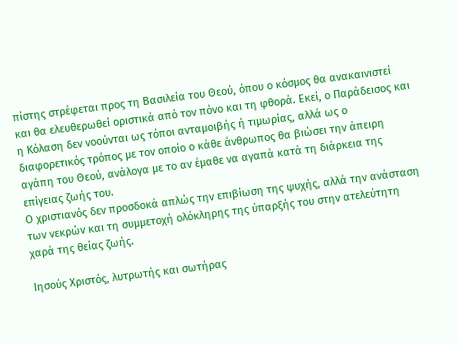πίστης στρέφεται προς τη Βασιλεία του Θεού, όπου ο κόσμος θα ανακαινιστεί και θα ελευθερωθεί οριστικά από τον πόνο και τη φθορά. Εκεί, ο Παράδεισος και η Κόλαση δεν νοούνται ως τόποι ανταμοιβής ή τιμωρίας, αλλά ως ο διαφορετικός τρόπος με τον οποίο ο κάθε άνθρωπος θα βιώσει την άπειρη αγάπη του Θεού, ανάλογα με το αν έμαθε να αγαπά κατά τη διάρκεια της επίγειας ζωής του.
Ο χριστιανός δεν προσδοκά απλώς την επιβίωση της ψυχής, αλλά την ανάσταση των νεκρών και τη συμμετοχή ολόκληρης της ύπαρξής του στην ατελεύτητη χαρά της θείας ζωής.

Ιησούς Χριστός, λυτρωτής και σωτήρας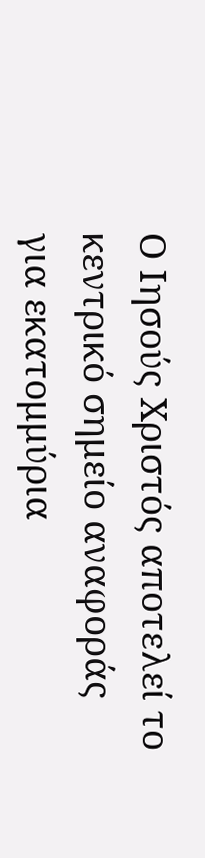Ο Ιησούς Χριστός αποτελεί το κεντρικό σημείο αναφοράς για εκατομμύρια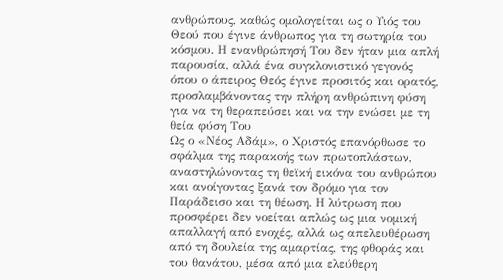ανθρώπους, καθώς ομολογείται ως ο Υιός του Θεού που έγινε άνθρωπος για τη σωτηρία του κόσμου. Η ενανθρώπησή Του δεν ήταν μια απλή παρουσία, αλλά ένα συγκλονιστικό γεγονός όπου ο άπειρος Θεός έγινε προσιτός και ορατός, προσλαμβάνοντας την πλήρη ανθρώπινη φύση για να τη θεραπεύσει και να την ενώσει με τη θεία φύση Του
Ως ο «Νέος Αδάμ», ο Χριστός επανόρθωσε το σφάλμα της παρακοής των πρωτοπλάστων, αναστηλώνοντας τη θεϊκή εικόνα του ανθρώπου και ανοίγοντας ξανά τον δρόμο για τον Παράδεισο και τη θέωση. Η λύτρωση που προσφέρει δεν νοείται απλώς ως μια νομική απαλλαγή από ενοχές, αλλά ως απελευθέρωση από τη δουλεία της αμαρτίας, της φθοράς και του θανάτου, μέσα από μια ελεύθερη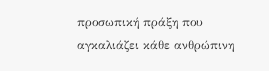προσωπική πράξη που αγκαλιάζει κάθε ανθρώπινη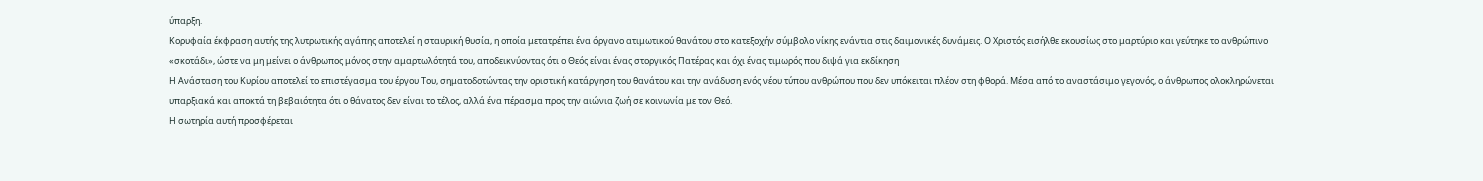ύπαρξη.
Κορυφαία έκφραση αυτής της λυτρωτικής αγάπης αποτελεί η σταυρική θυσία, η οποία μετατρέπει ένα όργανο ατιμωτικού θανάτου στο κατεξοχήν σύμβολο νίκης ενάντια στις δαιμονικές δυνάμεις. Ο Χριστός εισήλθε εκουσίως στο μαρτύριο και γεύτηκε το ανθρώπινο «σκοτάδι», ώστε να μη μείνει ο άνθρωπος μόνος στην αμαρτωλότητά του, αποδεικνύοντας ότι ο Θεός είναι ένας στοργικός Πατέρας και όχι ένας τιμωρός που διψά για εκδίκηση
Η Ανάσταση του Κυρίου αποτελεί το επιστέγασμα του έργου Του, σηματοδοτώντας την οριστική κατάργηση του θανάτου και την ανάδυση ενός νέου τύπου ανθρώπου που δεν υπόκειται πλέον στη φθορά. Μέσα από το αναστάσιμο γεγονός, ο άνθρωπος ολοκληρώνεται υπαρξιακά και αποκτά τη βεβαιότητα ότι ο θάνατος δεν είναι το τέλος, αλλά ένα πέρασμα προς την αιώνια ζωή σε κοινωνία με τον Θεό.
Η σωτηρία αυτή προσφέρεται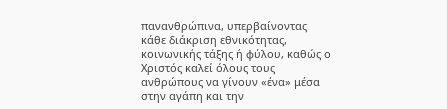πανανθρώπινα, υπερβαίνοντας κάθε διάκριση εθνικότητας, κοινωνικής τάξης ή φύλου, καθώς ο Χριστός καλεί όλους τους ανθρώπους να γίνουν «ένα» μέσα στην αγάπη και την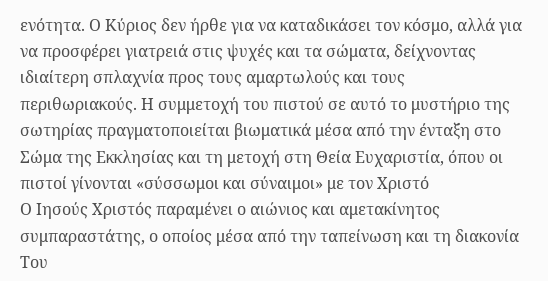ενότητα. Ο Κύριος δεν ήρθε για να καταδικάσει τον κόσμο, αλλά για να προσφέρει γιατρειά στις ψυχές και τα σώματα, δείχνοντας ιδιαίτερη σπλαχνία προς τους αμαρτωλούς και τους περιθωριακούς. Η συμμετοχή του πιστού σε αυτό το μυστήριο της σωτηρίας πραγματοποιείται βιωματικά μέσα από την ένταξη στο Σώμα της Εκκλησίας και τη μετοχή στη Θεία Ευχαριστία, όπου οι πιστοί γίνονται «σύσσωμοι και σύναιμοι» με τον Χριστό
Ο Ιησούς Χριστός παραμένει ο αιώνιος και αμετακίνητος συμπαραστάτης, ο οποίος μέσα από την ταπείνωση και τη διακονία Του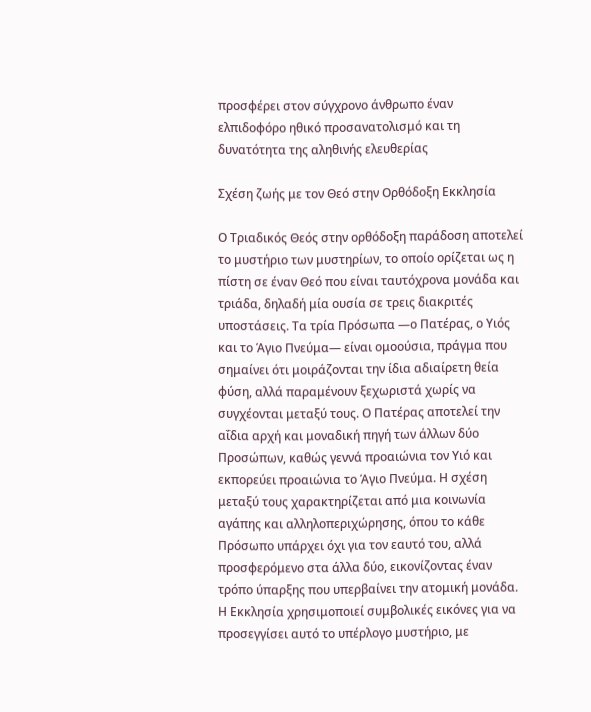προσφέρει στον σύγχρονο άνθρωπο έναν ελπιδοφόρο ηθικό προσανατολισμό και τη δυνατότητα της αληθινής ελευθερίας

Σχέση ζωής με τον Θεό στην Ορθόδοξη Εκκλησία

Ο Τριαδικός Θεός στην ορθόδοξη παράδοση αποτελεί το μυστήριο των μυστηρίων, το οποίο ορίζεται ως η πίστη σε έναν Θεό που είναι ταυτόχρονα μονάδα και τριάδα, δηλαδή μία ουσία σε τρεις διακριτές υποστάσεις. Τα τρία Πρόσωπα —ο Πατέρας, ο Υιός και το Άγιο Πνεύμα— είναι ομοούσια, πράγμα που σημαίνει ότι μοιράζονται την ίδια αδιαίρετη θεία φύση, αλλά παραμένουν ξεχωριστά χωρίς να συγχέονται μεταξύ τους. Ο Πατέρας αποτελεί την αΐδια αρχή και μοναδική πηγή των άλλων δύο Προσώπων, καθώς γεννά προαιώνια τον Υιό και εκπορεύει προαιώνια το Άγιο Πνεύμα. Η σχέση μεταξύ τους χαρακτηρίζεται από μια κοινωνία αγάπης και αλληλοπεριχώρησης, όπου το κάθε Πρόσωπο υπάρχει όχι για τον εαυτό του, αλλά προσφερόμενο στα άλλα δύο, εικονίζοντας έναν τρόπο ύπαρξης που υπερβαίνει την ατομική μονάδα. Η Εκκλησία χρησιμοποιεί συμβολικές εικόνες για να προσεγγίσει αυτό το υπέρλογο μυστήριο, με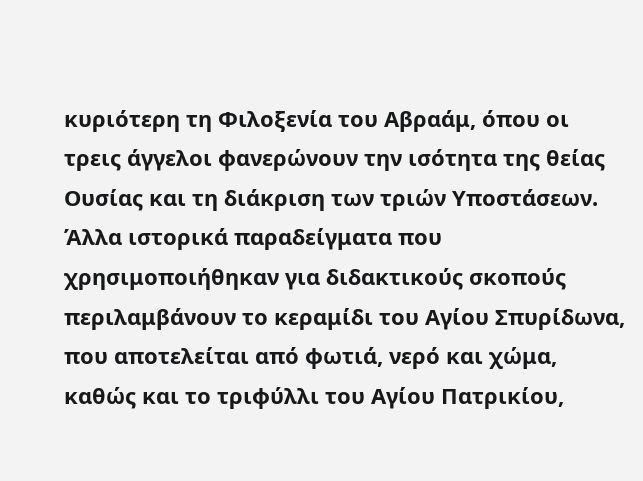κυριότερη τη Φιλοξενία του Αβραάμ, όπου οι τρεις άγγελοι φανερώνουν την ισότητα της θείας Ουσίας και τη διάκριση των τριών Υποστάσεων. Άλλα ιστορικά παραδείγματα που χρησιμοποιήθηκαν για διδακτικούς σκοπούς περιλαμβάνουν το κεραμίδι του Αγίου Σπυρίδωνα, που αποτελείται από φωτιά, νερό και χώμα, καθώς και το τριφύλλι του Αγίου Πατρικίου,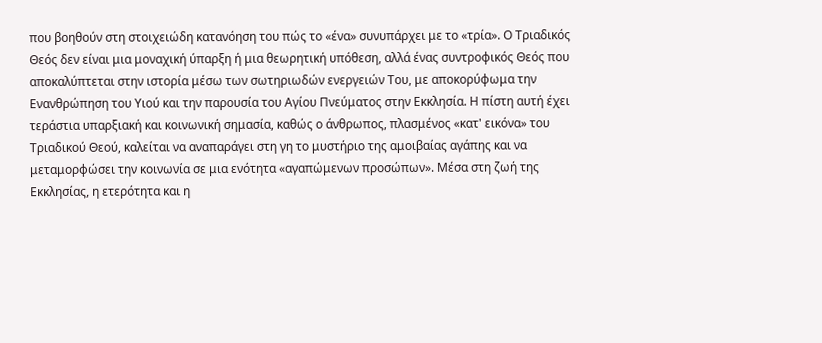που βοηθούν στη στοιχειώδη κατανόηση του πώς το «ένα» συνυπάρχει με το «τρία». Ο Τριαδικός Θεός δεν είναι μια μοναχική ύπαρξη ή μια θεωρητική υπόθεση, αλλά ένας συντροφικός Θεός που αποκαλύπτεται στην ιστορία μέσω των σωτηριωδών ενεργειών Του, με αποκορύφωμα την Ενανθρώπηση του Υιού και την παρουσία του Αγίου Πνεύματος στην Εκκλησία. Η πίστη αυτή έχει τεράστια υπαρξιακή και κοινωνική σημασία, καθώς ο άνθρωπος, πλασμένος «κατ' εικόνα» του Τριαδικού Θεού, καλείται να αναπαράγει στη γη το μυστήριο της αμοιβαίας αγάπης και να μεταμορφώσει την κοινωνία σε μια ενότητα «αγαπώμενων προσώπων». Μέσα στη ζωή της Εκκλησίας, η ετερότητα και η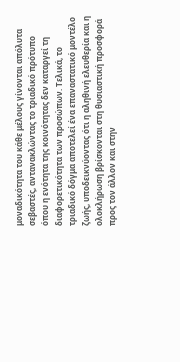μοναδικότητα του κάθε μέλους γίνονται απόλυτα σεβαστές, αντανακλώντας το τριαδικό πρότυπο όπου η ενότητα της κοινότητας δεν καταργεί τη διαφορετικότητα των προσώπων. Τελικά, το τριαδικό δόγμα αποτελεί ένα επαναστατικό μοντέλο ζωής, υποδεικνύοντας ότι η αληθινή ελευθερία και η ολοκλήρωση βρίσκονται στη θυσιαστική προσφορά προς τον άλλον και στην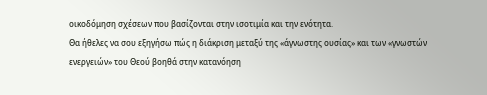οικοδόμηση σχέσεων που βασίζονται στην ισοτιμία και την ενότητα.
Θα ήθελες να σου εξηγήσω πώς η διάκριση μεταξύ της «άγνωστης ουσίας» και των «γνωστών ενεργειών» του Θεού βοηθά στην κατανόηση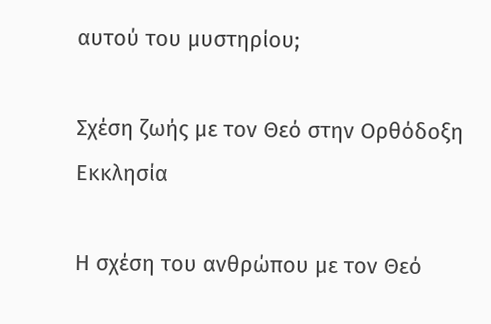αυτού του μυστηρίου;

Σχέση ζωής με τον Θεό στην Ορθόδοξη Εκκλησία

Η σχέση του ανθρώπου με τον Θεό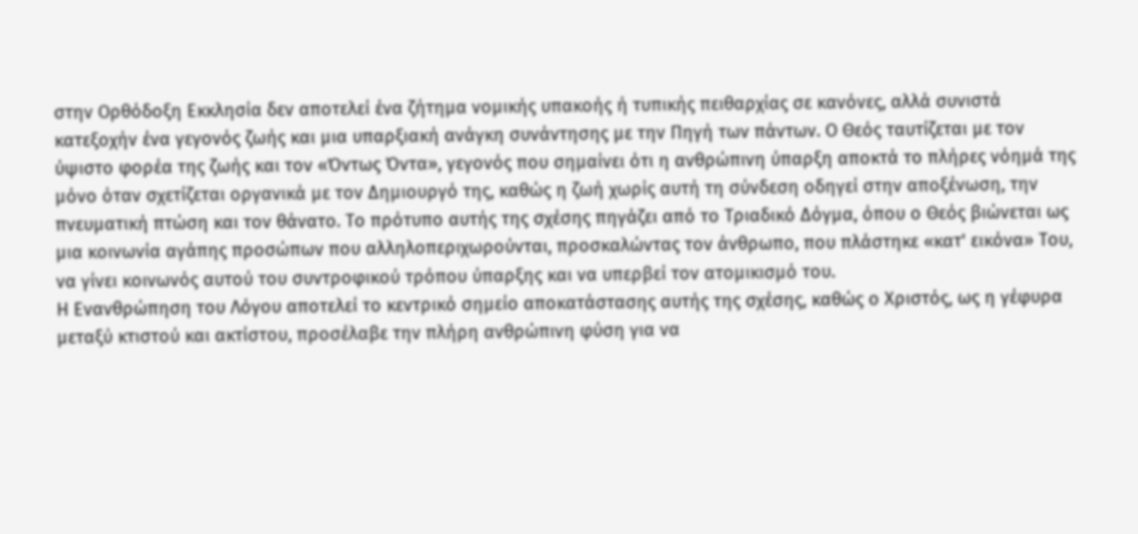στην Ορθόδοξη Εκκλησία δεν αποτελεί ένα ζήτημα νομικής υπακοής ή τυπικής πειθαρχίας σε κανόνες, αλλά συνιστά κατεξοχήν ένα γεγονός ζωής και μια υπαρξιακή ανάγκη συνάντησης με την Πηγή των πάντων. Ο Θεός ταυτίζεται με τον ύψιστο φορέα της ζωής και τον «Όντως Όντα», γεγονός που σημαίνει ότι η ανθρώπινη ύπαρξη αποκτά το πλήρες νόημά της μόνο όταν σχετίζεται οργανικά με τον Δημιουργό της, καθώς η ζωή χωρίς αυτή τη σύνδεση οδηγεί στην αποξένωση, την πνευματική πτώση και τον θάνατο. Το πρότυπο αυτής της σχέσης πηγάζει από το Τριαδικό Δόγμα, όπου ο Θεός βιώνεται ως μια κοινωνία αγάπης προσώπων που αλληλοπεριχωρούνται, προσκαλώντας τον άνθρωπο, που πλάστηκε «κατ' εικόνα» Του, να γίνει κοινωνός αυτού του συντροφικού τρόπου ύπαρξης και να υπερβεί τον ατομικισμό του.
Η Ενανθρώπηση του Λόγου αποτελεί το κεντρικό σημείο αποκατάστασης αυτής της σχέσης, καθώς ο Χριστός, ως η γέφυρα μεταξύ κτιστού και ακτίστου, προσέλαβε την πλήρη ανθρώπινη φύση για να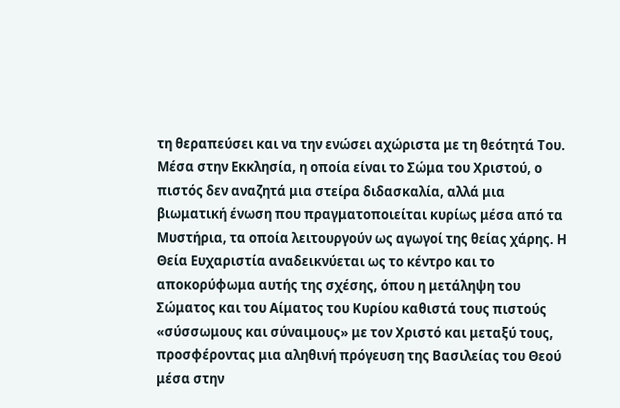τη θεραπεύσει και να την ενώσει αχώριστα με τη θεότητά Του. Μέσα στην Εκκλησία, η οποία είναι το Σώμα του Χριστού, ο πιστός δεν αναζητά μια στείρα διδασκαλία, αλλά μια βιωματική ένωση που πραγματοποιείται κυρίως μέσα από τα Μυστήρια, τα οποία λειτουργούν ως αγωγοί της θείας χάρης. Η Θεία Ευχαριστία αναδεικνύεται ως το κέντρο και το αποκορύφωμα αυτής της σχέσης, όπου η μετάληψη του Σώματος και του Αίματος του Κυρίου καθιστά τους πιστούς «σύσσωμους και σύναιμους» με τον Χριστό και μεταξύ τους, προσφέροντας μια αληθινή πρόγευση της Βασιλείας του Θεού μέσα στην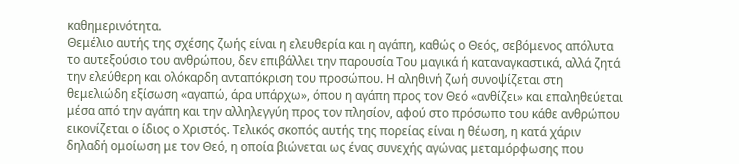καθημερινότητα.
Θεμέλιο αυτής της σχέσης ζωής είναι η ελευθερία και η αγάπη, καθώς ο Θεός, σεβόμενος απόλυτα το αυτεξούσιο του ανθρώπου, δεν επιβάλλει την παρουσία Του μαγικά ή καταναγκαστικά, αλλά ζητά την ελεύθερη και ολόκαρδη ανταπόκριση του προσώπου. Η αληθινή ζωή συνοψίζεται στη θεμελιώδη εξίσωση «αγαπώ, άρα υπάρχω», όπου η αγάπη προς τον Θεό «ανθίζει» και επαληθεύεται μέσα από την αγάπη και την αλληλεγγύη προς τον πλησίον, αφού στο πρόσωπο του κάθε ανθρώπου εικονίζεται ο ίδιος ο Χριστός. Τελικός σκοπός αυτής της πορείας είναι η θέωση, η κατά χάριν δηλαδή ομοίωση με τον Θεό, η οποία βιώνεται ως ένας συνεχής αγώνας μεταμόρφωσης που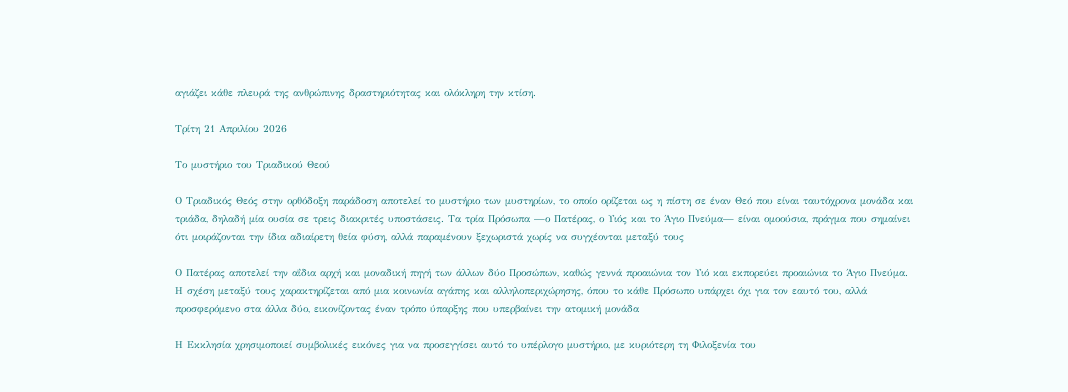αγιάζει κάθε πλευρά της ανθρώπινης δραστηριότητας και ολόκληρη την κτίση.

Τρίτη 21 Απριλίου 2026

Το μυστήριο του Τριαδικού Θεού

Ο Τριαδικός Θεός στην ορθόδοξη παράδοση αποτελεί το μυστήριο των μυστηρίων, το οποίο ορίζεται ως η πίστη σε έναν Θεό που είναι ταυτόχρονα μονάδα και τριάδα, δηλαδή μία ουσία σε τρεις διακριτές υποστάσεις. Τα τρία Πρόσωπα —ο Πατέρας, ο Υιός και το Άγιο Πνεύμα— είναι ομοούσια, πράγμα που σημαίνει ότι μοιράζονται την ίδια αδιαίρετη θεία φύση, αλλά παραμένουν ξεχωριστά χωρίς να συγχέονται μεταξύ τους

Ο Πατέρας αποτελεί την αΐδια αρχή και μοναδική πηγή των άλλων δύο Προσώπων, καθώς γεννά προαιώνια τον Υιό και εκπορεύει προαιώνια το Άγιο Πνεύμα. Η σχέση μεταξύ τους χαρακτηρίζεται από μια κοινωνία αγάπης και αλληλοπεριχώρησης, όπου το κάθε Πρόσωπο υπάρχει όχι για τον εαυτό του, αλλά προσφερόμενο στα άλλα δύο, εικονίζοντας έναν τρόπο ύπαρξης που υπερβαίνει την ατομική μονάδα

Η Εκκλησία χρησιμοποιεί συμβολικές εικόνες για να προσεγγίσει αυτό το υπέρλογο μυστήριο, με κυριότερη τη Φιλοξενία του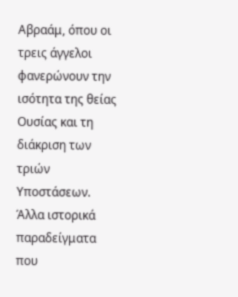Αβραάμ, όπου οι τρεις άγγελοι φανερώνουν την ισότητα της θείας Ουσίας και τη διάκριση των τριών Υποστάσεων. Άλλα ιστορικά παραδείγματα που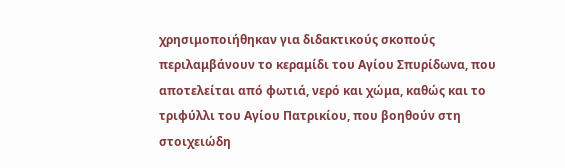χρησιμοποιήθηκαν για διδακτικούς σκοπούς περιλαμβάνουν το κεραμίδι του Αγίου Σπυρίδωνα, που αποτελείται από φωτιά, νερό και χώμα, καθώς και το τριφύλλι του Αγίου Πατρικίου, που βοηθούν στη στοιχειώδη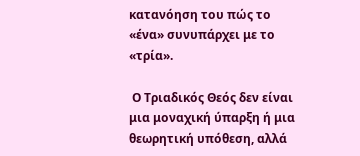κατανόηση του πώς το «ένα» συνυπάρχει με το «τρία».

 Ο Τριαδικός Θεός δεν είναι μια μοναχική ύπαρξη ή μια θεωρητική υπόθεση, αλλά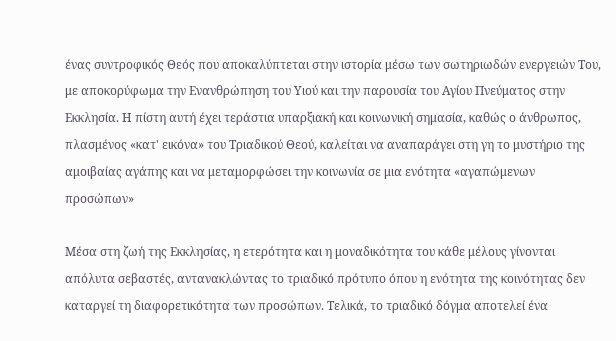ένας συντροφικός Θεός που αποκαλύπτεται στην ιστορία μέσω των σωτηριωδών ενεργειών Του, με αποκορύφωμα την Ενανθρώπηση του Υιού και την παρουσία του Αγίου Πνεύματος στην Εκκλησία. Η πίστη αυτή έχει τεράστια υπαρξιακή και κοινωνική σημασία, καθώς ο άνθρωπος, πλασμένος «κατ' εικόνα» του Τριαδικού Θεού, καλείται να αναπαράγει στη γη το μυστήριο της αμοιβαίας αγάπης και να μεταμορφώσει την κοινωνία σε μια ενότητα «αγαπώμενων προσώπων»

Μέσα στη ζωή της Εκκλησίας, η ετερότητα και η μοναδικότητα του κάθε μέλους γίνονται απόλυτα σεβαστές, αντανακλώντας το τριαδικό πρότυπο όπου η ενότητα της κοινότητας δεν καταργεί τη διαφορετικότητα των προσώπων. Τελικά, το τριαδικό δόγμα αποτελεί ένα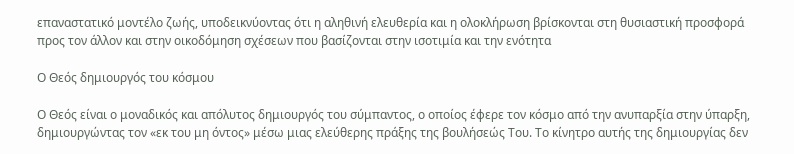επαναστατικό μοντέλο ζωής, υποδεικνύοντας ότι η αληθινή ελευθερία και η ολοκλήρωση βρίσκονται στη θυσιαστική προσφορά προς τον άλλον και στην οικοδόμηση σχέσεων που βασίζονται στην ισοτιμία και την ενότητα

Ο Θεός δημιουργός του κόσμου

Ο Θεός είναι ο μοναδικός και απόλυτος δημιουργός του σύμπαντος, ο οποίος έφερε τον κόσμο από την ανυπαρξία στην ύπαρξη, δημιουργώντας τον «εκ του μη όντος» μέσω μιας ελεύθερης πράξης της βουλήσεώς Του. Το κίνητρο αυτής της δημιουργίας δεν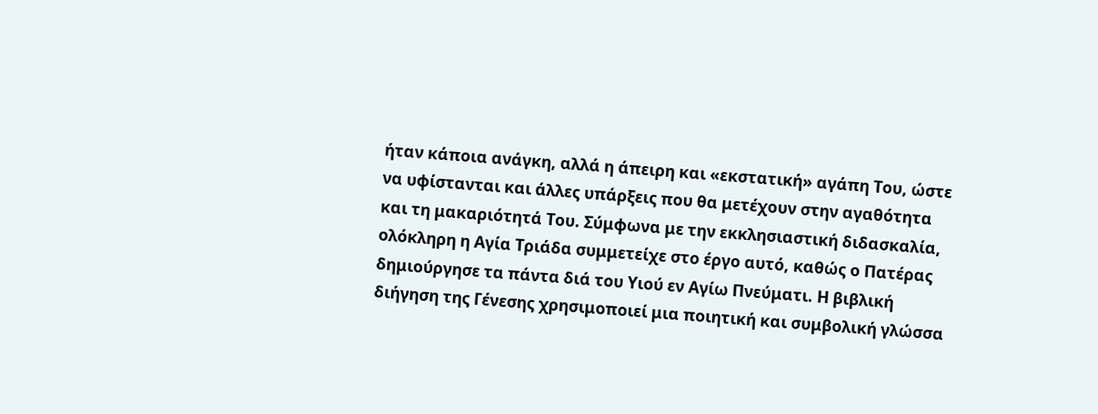ήταν κάποια ανάγκη, αλλά η άπειρη και «εκστατική» αγάπη Του, ώστε να υφίστανται και άλλες υπάρξεις που θα μετέχουν στην αγαθότητα και τη μακαριότητά Του. Σύμφωνα με την εκκλησιαστική διδασκαλία, ολόκληρη η Αγία Τριάδα συμμετείχε στο έργο αυτό, καθώς ο Πατέρας δημιούργησε τα πάντα διά του Υιού εν Αγίω Πνεύματι. Η βιβλική διήγηση της Γένεσης χρησιμοποιεί μια ποιητική και συμβολική γλώσσα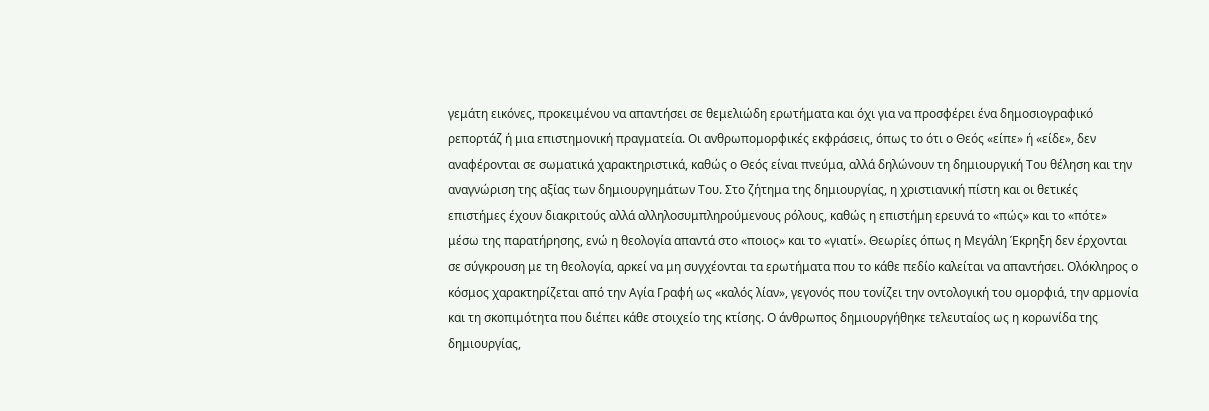γεμάτη εικόνες, προκειμένου να απαντήσει σε θεμελιώδη ερωτήματα και όχι για να προσφέρει ένα δημοσιογραφικό ρεπορτάζ ή μια επιστημονική πραγματεία. Οι ανθρωπομορφικές εκφράσεις, όπως το ότι ο Θεός «είπε» ή «είδε», δεν αναφέρονται σε σωματικά χαρακτηριστικά, καθώς ο Θεός είναι πνεύμα, αλλά δηλώνουν τη δημιουργική Του θέληση και την αναγνώριση της αξίας των δημιουργημάτων Του. Στο ζήτημα της δημιουργίας, η χριστιανική πίστη και οι θετικές επιστήμες έχουν διακριτούς αλλά αλληλοσυμπληρούμενους ρόλους, καθώς η επιστήμη ερευνά το «πώς» και το «πότε» μέσω της παρατήρησης, ενώ η θεολογία απαντά στο «ποιος» και το «γιατί». Θεωρίες όπως η Μεγάλη Έκρηξη δεν έρχονται σε σύγκρουση με τη θεολογία, αρκεί να μη συγχέονται τα ερωτήματα που το κάθε πεδίο καλείται να απαντήσει. Ολόκληρος ο κόσμος χαρακτηρίζεται από την Αγία Γραφή ως «καλός λίαν», γεγονός που τονίζει την οντολογική του ομορφιά, την αρμονία και τη σκοπιμότητα που διέπει κάθε στοιχείο της κτίσης. Ο άνθρωπος δημιουργήθηκε τελευταίος ως η κορωνίδα της δημιουργίας,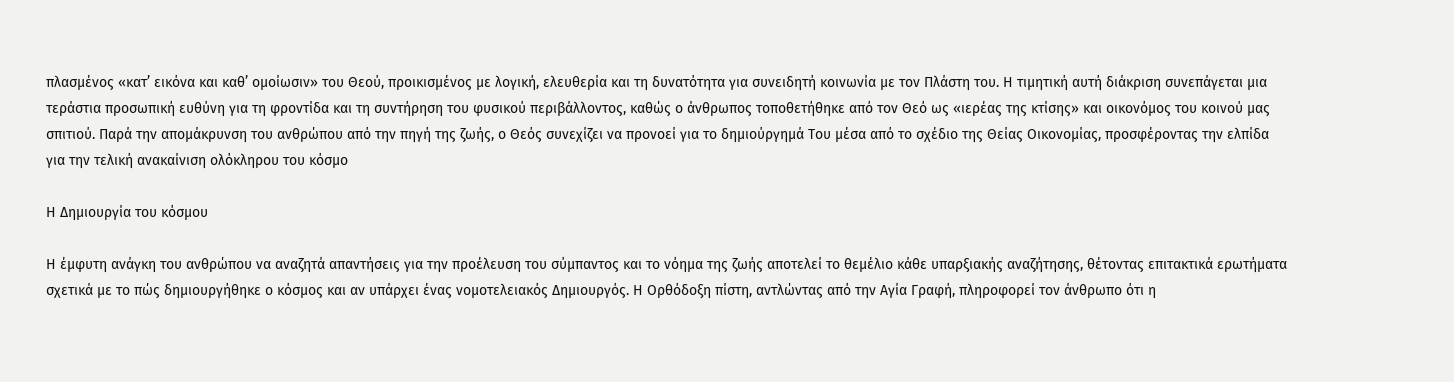πλασμένος «κατ’ εικόνα και καθ’ ομοίωσιν» του Θεού, προικισμένος με λογική, ελευθερία και τη δυνατότητα για συνειδητή κοινωνία με τον Πλάστη του. Η τιμητική αυτή διάκριση συνεπάγεται μια τεράστια προσωπική ευθύνη για τη φροντίδα και τη συντήρηση του φυσικού περιβάλλοντος, καθώς ο άνθρωπος τοποθετήθηκε από τον Θεό ως «ιερέας της κτίσης» και οικονόμος του κοινού μας σπιτιού. Παρά την απομάκρυνση του ανθρώπου από την πηγή της ζωής, ο Θεός συνεχίζει να προνοεί για το δημιούργημά Του μέσα από το σχέδιο της Θείας Οικονομίας, προσφέροντας την ελπίδα για την τελική ανακαίνιση ολόκληρου του κόσμο

Η Δημιουργία του κόσμου

Η έμφυτη ανάγκη του ανθρώπου να αναζητά απαντήσεις για την προέλευση του σύμπαντος και το νόημα της ζωής αποτελεί το θεμέλιο κάθε υπαρξιακής αναζήτησης, θέτοντας επιτακτικά ερωτήματα σχετικά με το πώς δημιουργήθηκε ο κόσμος και αν υπάρχει ένας νομοτελειακός Δημιουργός. Η Ορθόδοξη πίστη, αντλώντας από την Αγία Γραφή, πληροφορεί τον άνθρωπο ότι η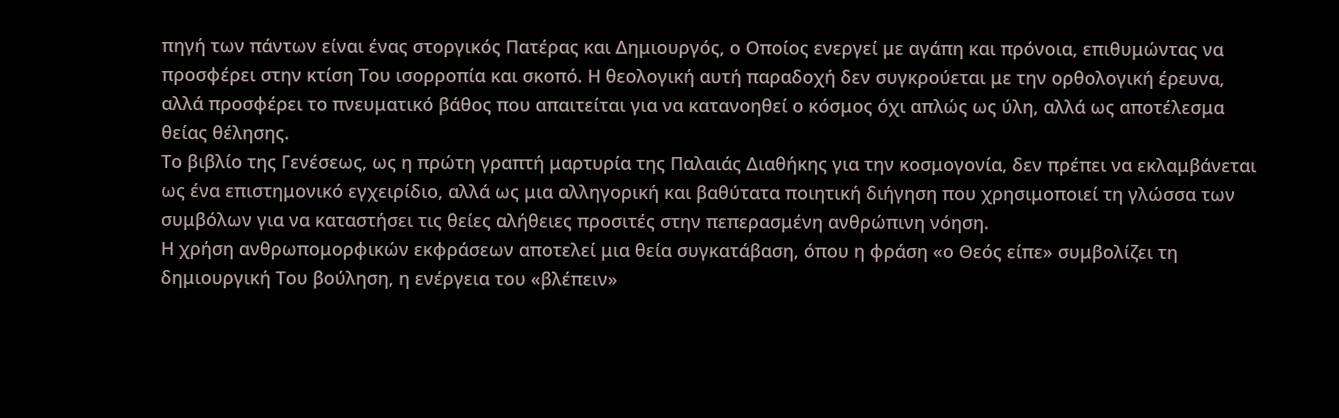πηγή των πάντων είναι ένας στοργικός Πατέρας και Δημιουργός, ο Οποίος ενεργεί με αγάπη και πρόνοια, επιθυμώντας να προσφέρει στην κτίση Του ισορροπία και σκοπό. Η θεολογική αυτή παραδοχή δεν συγκρούεται με την ορθολογική έρευνα, αλλά προσφέρει το πνευματικό βάθος που απαιτείται για να κατανοηθεί ο κόσμος όχι απλώς ως ύλη, αλλά ως αποτέλεσμα θείας θέλησης.
Το βιβλίο της Γενέσεως, ως η πρώτη γραπτή μαρτυρία της Παλαιάς Διαθήκης για την κοσμογονία, δεν πρέπει να εκλαμβάνεται ως ένα επιστημονικό εγχειρίδιο, αλλά ως μια αλληγορική και βαθύτατα ποιητική διήγηση που χρησιμοποιεί τη γλώσσα των συμβόλων για να καταστήσει τις θείες αλήθειες προσιτές στην πεπερασμένη ανθρώπινη νόηση.
Η χρήση ανθρωπομορφικών εκφράσεων αποτελεί μια θεία συγκατάβαση, όπου η φράση «ο Θεός είπε» συμβολίζει τη δημιουργική Του βούληση, η ενέργεια του «βλέπειν»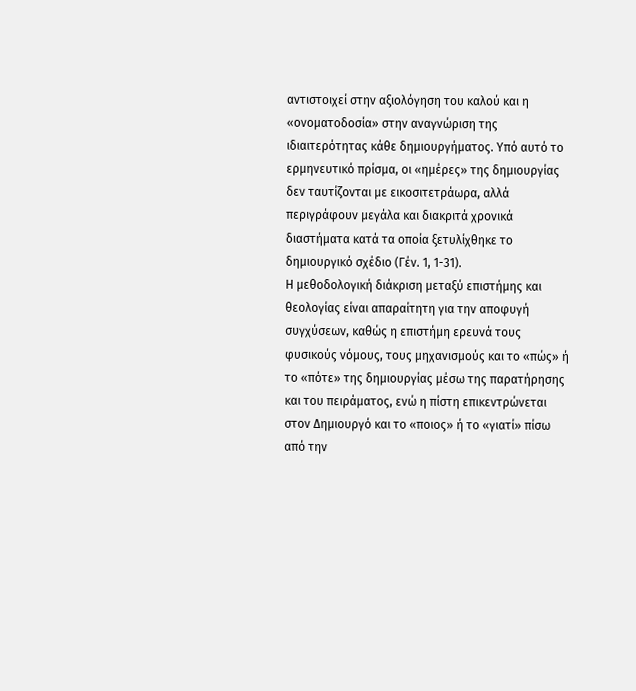αντιστοιχεί στην αξιολόγηση του καλού και η «ονοματοδοσία» στην αναγνώριση της ιδιαιτερότητας κάθε δημιουργήματος. Υπό αυτό το ερμηνευτικό πρίσμα, οι «ημέρες» της δημιουργίας δεν ταυτίζονται με εικοσιτετράωρα, αλλά περιγράφουν μεγάλα και διακριτά χρονικά διαστήματα κατά τα οποία ξετυλίχθηκε το δημιουργικό σχέδιο (Γέν. 1, 1-31).
Η μεθοδολογική διάκριση μεταξύ επιστήμης και θεολογίας είναι απαραίτητη για την αποφυγή συγχύσεων, καθώς η επιστήμη ερευνά τους φυσικούς νόμους, τους μηχανισμούς και το «πώς» ή το «πότε» της δημιουργίας μέσω της παρατήρησης και του πειράματος, ενώ η πίστη επικεντρώνεται στον Δημιουργό και το «ποιος» ή το «γιατί» πίσω από την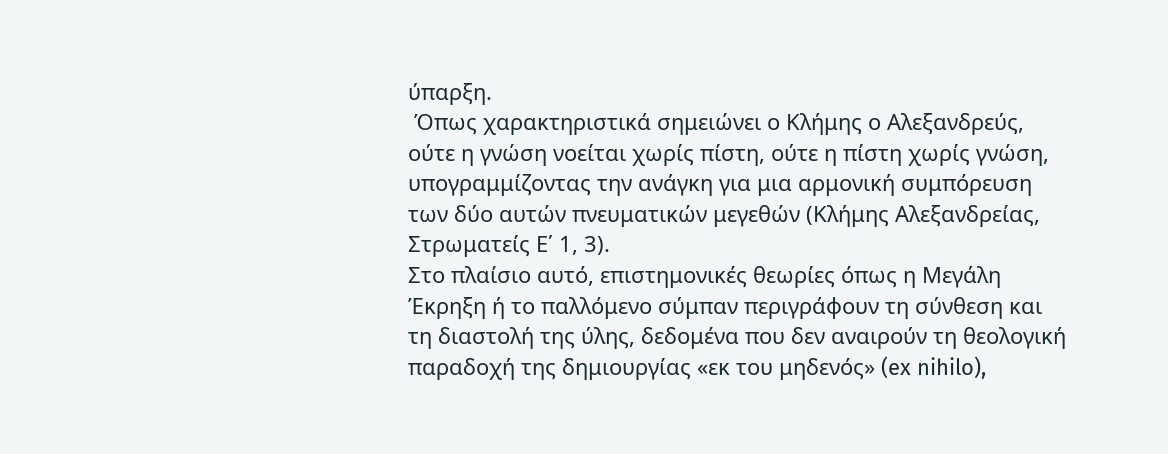ύπαρξη.
 Όπως χαρακτηριστικά σημειώνει ο Κλήμης ο Αλεξανδρεύς, ούτε η γνώση νοείται χωρίς πίστη, ούτε η πίστη χωρίς γνώση, υπογραμμίζοντας την ανάγκη για μια αρμονική συμπόρευση των δύο αυτών πνευματικών μεγεθών (Κλήμης Αλεξανδρείας, Στρωματείς Ε΄ 1, 3).
Στο πλαίσιο αυτό, επιστημονικές θεωρίες όπως η Μεγάλη Έκρηξη ή το παλλόμενο σύμπαν περιγράφουν τη σύνθεση και τη διαστολή της ύλης, δεδομένα που δεν αναιρούν τη θεολογική παραδοχή της δημιουργίας «εκ του μηδενός» (ex nihilo),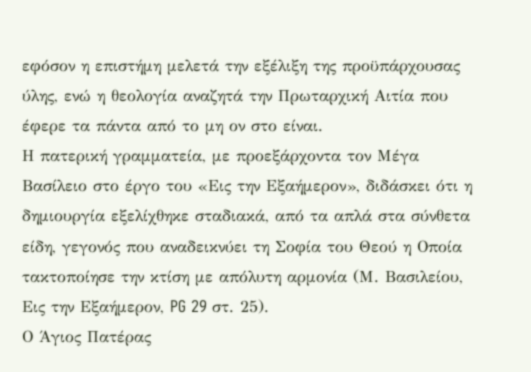εφόσον η επιστήμη μελετά την εξέλιξη της προϋπάρχουσας ύλης, ενώ η θεολογία αναζητά την Πρωταρχική Αιτία που έφερε τα πάντα από το μη ον στο είναι.
Η πατερική γραμματεία, με προεξάρχοντα τον Μέγα Βασίλειο στο έργο του «Εις την Εξαήμερον», διδάσκει ότι η δημιουργία εξελίχθηκε σταδιακά, από τα απλά στα σύνθετα είδη, γεγονός που αναδεικνύει τη Σοφία του Θεού η Οποία τακτοποίησε την κτίση με απόλυτη αρμονία (Μ. Βασιλείου, Εις την Εξαήμερον, PG 29 στ. 25).
Ο Άγιος Πατέρας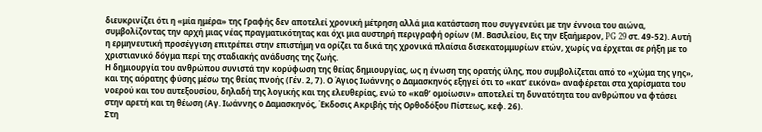διευκρινίζει ότι η «μία ημέρα» της Γραφής δεν αποτελεί χρονική μέτρηση αλλά μια κατάσταση που συγγενεύει με την έννοια του αιώνα, συμβολίζοντας την αρχή μιας νέας πραγματικότητας και όχι μια αυστηρή περιγραφή ορίων (Μ. Βασιλείου, Εις την Εξαήμερον, PG 29 στ. 49-52). Αυτή η ερμηνευτική προσέγγιση επιτρέπει στην επιστήμη να ορίζει τα δικά της χρονικά πλαίσια δισεκατομμυρίων ετών, χωρίς να έρχεται σε ρήξη με το χριστιανικό δόγμα περί της σταδιακής ανάδυσης της ζωής.
Η δημιουργία του ανθρώπου συνιστά την κορύφωση της θείας δημιουργίας, ως η ένωση της ορατής ύλης, που συμβολίζεται από το «χώμα της γης», και της αόρατης φύσης μέσω της θείας πνοής (Γέν. 2, 7). Ο Άγιος Ιωάννης ο Δαμασκηνός εξηγεί ότι το «κατ’ εικόνα» αναφέρεται στα χαρίσματα του νοερού και του αυτεξουσίου, δηλαδή της λογικής και της ελευθερίας, ενώ το «καθ’ ομοίωσιν» αποτελεί τη δυνατότητα του ανθρώπου να φτάσει στην αρετή και τη θέωση (Αγ. Ιωάννης ο Δαμασκηνός, Έκδοσις Ακριβής τής Ορθοδόξου Πίστεως, κεφ. 26).
Στη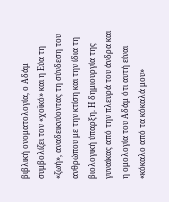βιβλική ονοματολογία, ο Αδάμ συμβολίζει τον «χοϊκό» και η Εύα τη «ζωή», αναδεικνύοντας τη σύνδεση του ανθρώπου με την κτίση και την ίδια τη βιολογική ύπαρξη. Η δημιουργία της γυναίκας από την πλευρά του άνδρα και η ομολογία του Αδάμ ότι αυτή είναι «κόκαλο από τα κόκαλά μου»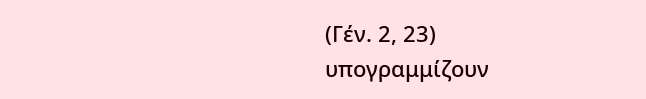(Γέν. 2, 23) υπογραμμίζουν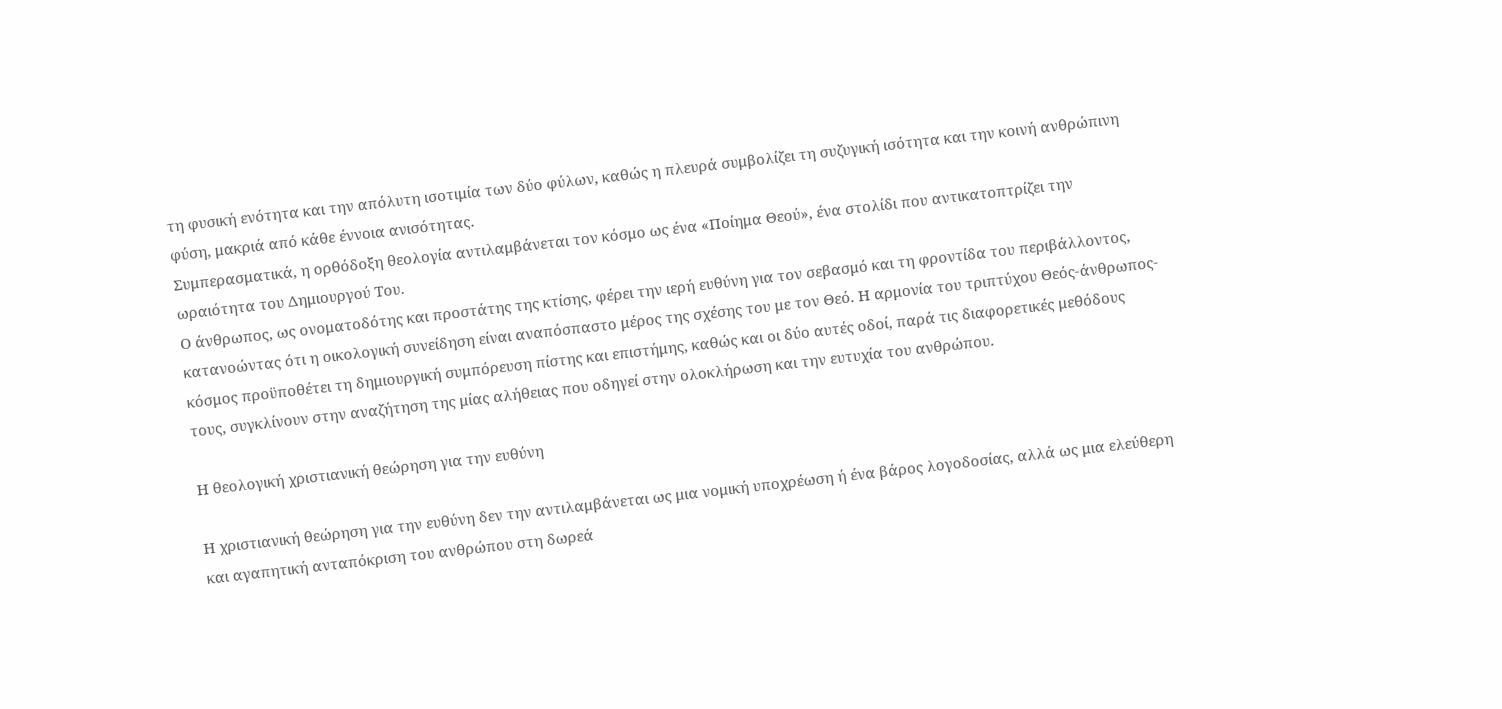τη φυσική ενότητα και την απόλυτη ισοτιμία των δύο φύλων, καθώς η πλευρά συμβολίζει τη συζυγική ισότητα και την κοινή ανθρώπινη φύση, μακριά από κάθε έννοια ανισότητας.
Συμπερασματικά, η ορθόδοξη θεολογία αντιλαμβάνεται τον κόσμο ως ένα «Ποίημα Θεού», ένα στολίδι που αντικατοπτρίζει την ωραιότητα του Δημιουργού Του.
Ο άνθρωπος, ως ονοματοδότης και προστάτης της κτίσης, φέρει την ιερή ευθύνη για τον σεβασμό και τη φροντίδα του περιβάλλοντος, κατανοώντας ότι η οικολογική συνείδηση είναι αναπόσπαστο μέρος της σχέσης του με τον Θεό. Η αρμονία του τριπτύχου Θεός-άνθρωπος-κόσμος προϋποθέτει τη δημιουργική συμπόρευση πίστης και επιστήμης, καθώς και οι δύο αυτές οδοί, παρά τις διαφορετικές μεθόδους τους, συγκλίνουν στην αναζήτηση της μίας αλήθειας που οδηγεί στην ολοκλήρωση και την ευτυχία του ανθρώπου.

Η θεολογική χριστιανική θεώρηση για την ευθύνη

Η χριστιανική θεώρηση για την ευθύνη δεν την αντιλαμβάνεται ως μια νομική υποχρέωση ή ένα βάρος λογοδοσίας, αλλά ως μια ελεύθερη και αγαπητική ανταπόκριση του ανθρώπου στη δωρεά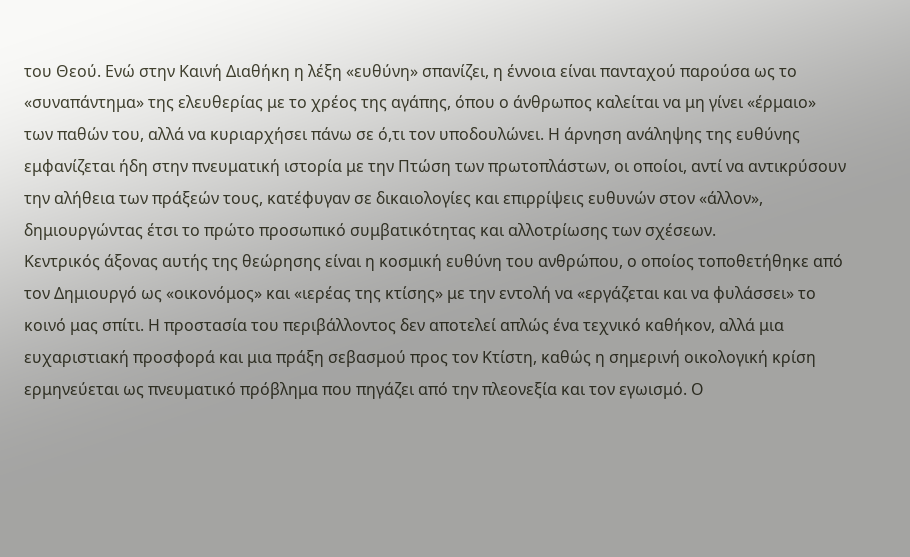του Θεού. Ενώ στην Καινή Διαθήκη η λέξη «ευθύνη» σπανίζει, η έννοια είναι πανταχού παρούσα ως το «συναπάντημα» της ελευθερίας με το χρέος της αγάπης, όπου ο άνθρωπος καλείται να μη γίνει «έρμαιο» των παθών του, αλλά να κυριαρχήσει πάνω σε ό,τι τον υποδουλώνει. Η άρνηση ανάληψης της ευθύνης εμφανίζεται ήδη στην πνευματική ιστορία με την Πτώση των πρωτοπλάστων, οι οποίοι, αντί να αντικρύσουν την αλήθεια των πράξεών τους, κατέφυγαν σε δικαιολογίες και επιρρίψεις ευθυνών στον «άλλον», δημιουργώντας έτσι το πρώτο προσωπικό συμβατικότητας και αλλοτρίωσης των σχέσεων.
Κεντρικός άξονας αυτής της θεώρησης είναι η κοσμική ευθύνη του ανθρώπου, ο οποίος τοποθετήθηκε από τον Δημιουργό ως «οικονόμος» και «ιερέας της κτίσης» με την εντολή να «εργάζεται και να φυλάσσει» το κοινό μας σπίτι. Η προστασία του περιβάλλοντος δεν αποτελεί απλώς ένα τεχνικό καθήκον, αλλά μια ευχαριστιακή προσφορά και μια πράξη σεβασμού προς τον Κτίστη, καθώς η σημερινή οικολογική κρίση ερμηνεύεται ως πνευματικό πρόβλημα που πηγάζει από την πλεονεξία και τον εγωισμό. Ο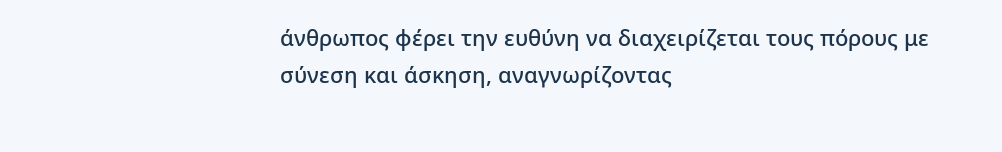άνθρωπος φέρει την ευθύνη να διαχειρίζεται τους πόρους με σύνεση και άσκηση, αναγνωρίζοντας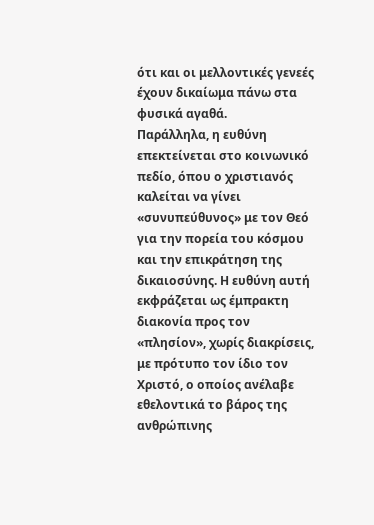ότι και οι μελλοντικές γενεές έχουν δικαίωμα πάνω στα φυσικά αγαθά.
Παράλληλα, η ευθύνη επεκτείνεται στο κοινωνικό πεδίο, όπου ο χριστιανός καλείται να γίνει «συνυπεύθυνος» με τον Θεό για την πορεία του κόσμου και την επικράτηση της δικαιοσύνης. Η ευθύνη αυτή εκφράζεται ως έμπρακτη διακονία προς τον «πλησίον», χωρίς διακρίσεις, με πρότυπο τον ίδιο τον Χριστό, ο οποίος ανέλαβε εθελοντικά το βάρος της ανθρώπινης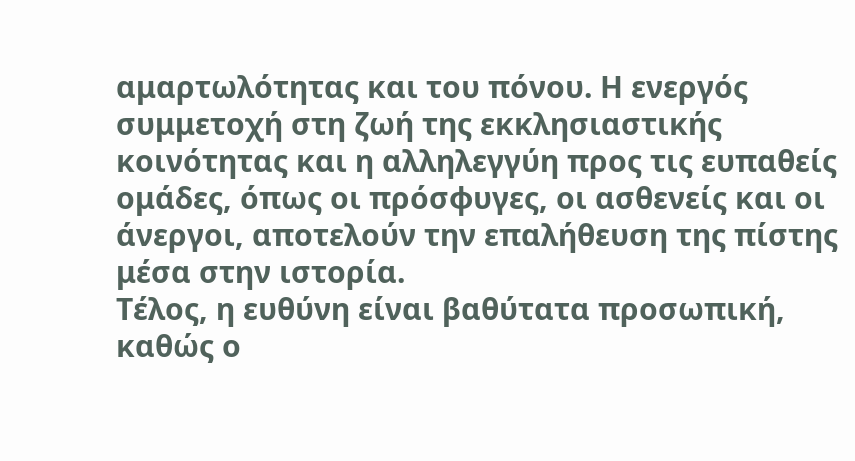αμαρτωλότητας και του πόνου. Η ενεργός συμμετοχή στη ζωή της εκκλησιαστικής κοινότητας και η αλληλεγγύη προς τις ευπαθείς ομάδες, όπως οι πρόσφυγες, οι ασθενείς και οι άνεργοι, αποτελούν την επαλήθευση της πίστης μέσα στην ιστορία.
Τέλος, η ευθύνη είναι βαθύτατα προσωπική, καθώς ο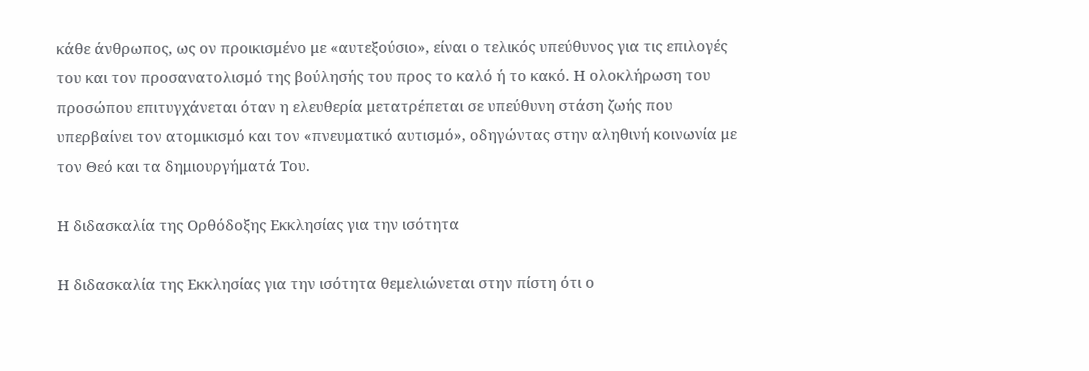κάθε άνθρωπος, ως ον προικισμένο με «αυτεξούσιο», είναι ο τελικός υπεύθυνος για τις επιλογές του και τον προσανατολισμό της βούλησής του προς το καλό ή το κακό. Η ολοκλήρωση του προσώπου επιτυγχάνεται όταν η ελευθερία μετατρέπεται σε υπεύθυνη στάση ζωής που υπερβαίνει τον ατομικισμό και τον «πνευματικό αυτισμό», οδηγώντας στην αληθινή κοινωνία με τον Θεό και τα δημιουργήματά Του.

Η διδασκαλία της Ορθόδοξης Εκκλησίας για την ισότητα

Η διδασκαλία της Εκκλησίας για την ισότητα θεμελιώνεται στην πίστη ότι ο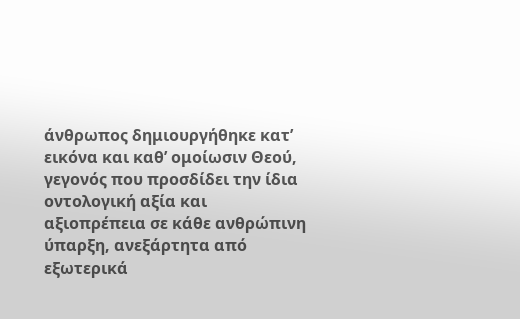άνθρωπος δημιουργήθηκε κατ’ εικόνα και καθ’ ομοίωσιν Θεού, γεγονός που προσδίδει την ίδια οντολογική αξία και αξιοπρέπεια σε κάθε ανθρώπινη ύπαρξη, ανεξάρτητα από εξωτερικά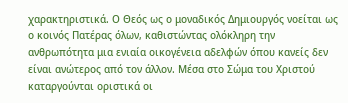χαρακτηριστικά. Ο Θεός ως ο μοναδικός Δημιουργός νοείται ως ο κοινός Πατέρας όλων, καθιστώντας ολόκληρη την ανθρωπότητα μια ενιαία οικογένεια αδελφών όπου κανείς δεν είναι ανώτερος από τον άλλον. Μέσα στο Σώμα του Χριστού καταργούνται οριστικά οι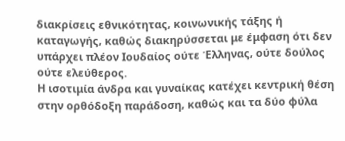διακρίσεις εθνικότητας, κοινωνικής τάξης ή καταγωγής, καθώς διακηρύσσεται με έμφαση ότι δεν υπάρχει πλέον Ιουδαίος ούτε Έλληνας, ούτε δούλος ούτε ελεύθερος.
Η ισοτιμία άνδρα και γυναίκας κατέχει κεντρική θέση στην ορθόδοξη παράδοση, καθώς και τα δύο φύλα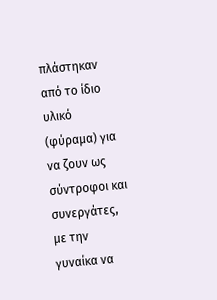πλάστηκαν από το ίδιο υλικό (φύραμα) για να ζουν ως σύντροφοι και συνεργάτες, με την γυναίκα να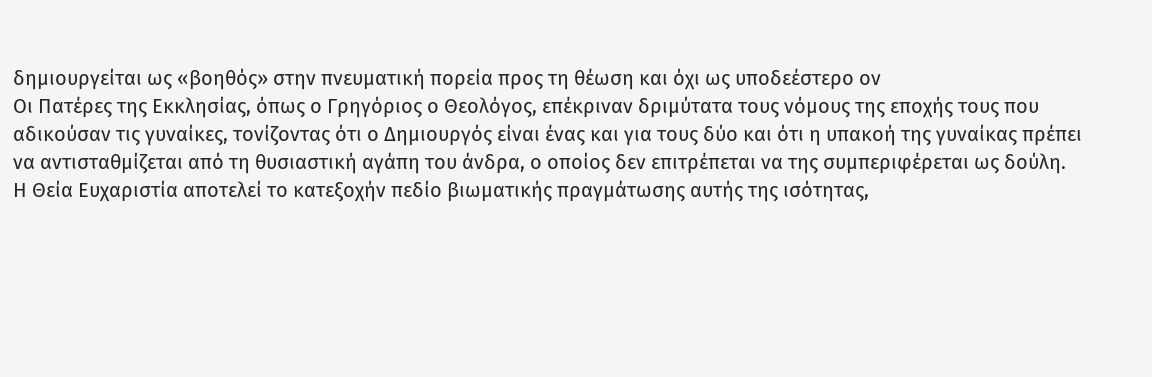δημιουργείται ως «βοηθός» στην πνευματική πορεία προς τη θέωση και όχι ως υποδεέστερο ον
Οι Πατέρες της Εκκλησίας, όπως ο Γρηγόριος ο Θεολόγος, επέκριναν δριμύτατα τους νόμους της εποχής τους που αδικούσαν τις γυναίκες, τονίζοντας ότι ο Δημιουργός είναι ένας και για τους δύο και ότι η υπακοή της γυναίκας πρέπει να αντισταθμίζεται από τη θυσιαστική αγάπη του άνδρα, ο οποίος δεν επιτρέπεται να της συμπεριφέρεται ως δούλη.
Η Θεία Ευχαριστία αποτελεί το κατεξοχήν πεδίο βιωματικής πραγμάτωσης αυτής της ισότητας,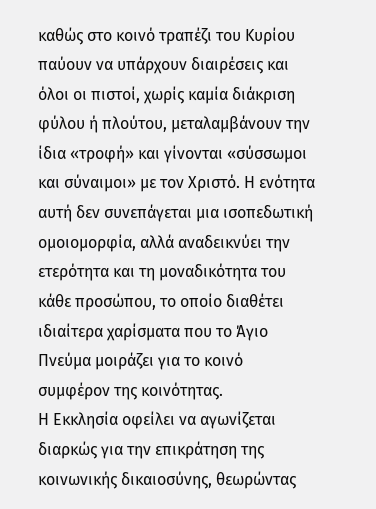καθώς στο κοινό τραπέζι του Κυρίου παύουν να υπάρχουν διαιρέσεις και όλοι οι πιστοί, χωρίς καμία διάκριση φύλου ή πλούτου, μεταλαμβάνουν την ίδια «τροφή» και γίνονται «σύσσωμοι και σύναιμοι» με τον Χριστό. Η ενότητα αυτή δεν συνεπάγεται μια ισοπεδωτική ομοιομορφία, αλλά αναδεικνύει την ετερότητα και τη μοναδικότητα του κάθε προσώπου, το οποίο διαθέτει ιδιαίτερα χαρίσματα που το Άγιο Πνεύμα μοιράζει για το κοινό συμφέρον της κοινότητας.
Η Εκκλησία οφείλει να αγωνίζεται διαρκώς για την επικράτηση της κοινωνικής δικαιοσύνης, θεωρώντας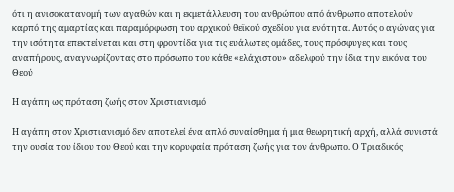ότι η ανισοκατανομή των αγαθών και η εκμετάλλευση του ανθρώπου από άνθρωπο αποτελούν καρπό της αμαρτίας και παραμόρφωση του αρχικού θεϊκού σχεδίου για ενότητα. Αυτός ο αγώνας για την ισότητα επεκτείνεται και στη φροντίδα για τις ευάλωτες ομάδες, τους πρόσφυγες και τους αναπήρους, αναγνωρίζοντας στο πρόσωπο του κάθε «ελάχιστου» αδελφού την ίδια την εικόνα του Θεού

Η αγάπη ως πρόταση ζωής στον Χριστιανισμό

Η αγάπη στον Χριστιανισμό δεν αποτελεί ένα απλό συναίσθημα ή μια θεωρητική αρχή, αλλά συνιστά την ουσία του ίδιου του Θεού και την κορυφαία πρόταση ζωής για τον άνθρωπο. Ο Τριαδικός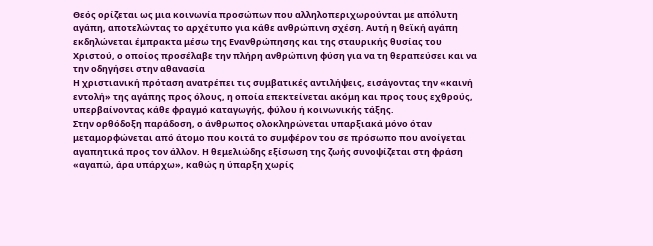Θεός ορίζεται ως μια κοινωνία προσώπων που αλληλοπεριχωρούνται με απόλυτη αγάπη, αποτελώντας το αρχέτυπο για κάθε ανθρώπινη σχέση. Αυτή η θεϊκή αγάπη εκδηλώνεται έμπρακτα μέσω της Ενανθρώπησης και της σταυρικής θυσίας του Χριστού, ο οποίος προσέλαβε την πλήρη ανθρώπινη φύση για να τη θεραπεύσει και να την οδηγήσει στην αθανασία
Η χριστιανική πρόταση ανατρέπει τις συμβατικές αντιλήψεις, εισάγοντας την «καινή εντολή» της αγάπης προς όλους, η οποία επεκτείνεται ακόμη και προς τους εχθρούς, υπερβαίνοντας κάθε φραγμό καταγωγής, φύλου ή κοινωνικής τάξης.
Στην ορθόδοξη παράδοση, ο άνθρωπος ολοκληρώνεται υπαρξιακά μόνο όταν μεταμορφώνεται από άτομο που κοιτά το συμφέρον του σε πρόσωπο που ανοίγεται αγαπητικά προς τον άλλον. Η θεμελιώδης εξίσωση της ζωής συνοψίζεται στη φράση «αγαπώ, άρα υπάρχω», καθώς η ύπαρξη χωρίς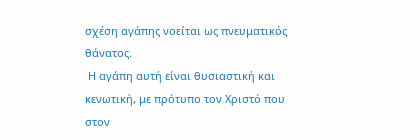σχέση αγάπης νοείται ως πνευματικός θάνατος.
 Η αγάπη αυτή είναι θυσιαστική και κενωτική, με πρότυπο τον Χριστό που στον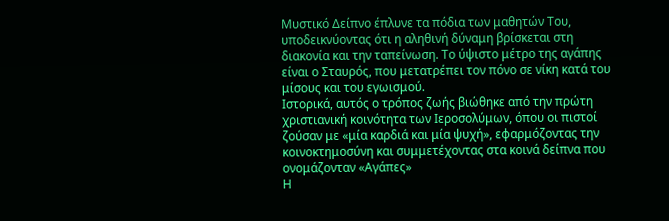Μυστικό Δείπνο έπλυνε τα πόδια των μαθητών Του, υποδεικνύοντας ότι η αληθινή δύναμη βρίσκεται στη διακονία και την ταπείνωση. Το ύψιστο μέτρο της αγάπης είναι ο Σταυρός, που μετατρέπει τον πόνο σε νίκη κατά του μίσους και του εγωισμού.
Ιστορικά, αυτός ο τρόπος ζωής βιώθηκε από την πρώτη χριστιανική κοινότητα των Ιεροσολύμων, όπου οι πιστοί ζούσαν με «μία καρδιά και μία ψυχή», εφαρμόζοντας την κοινοκτημοσύνη και συμμετέχοντας στα κοινά δείπνα που ονομάζονταν «Αγάπες»
Η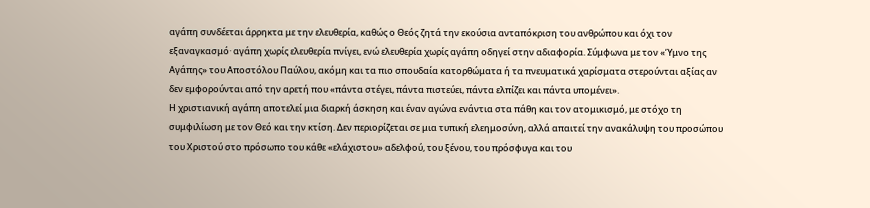αγάπη συνδέεται άρρηκτα με την ελευθερία, καθώς ο Θεός ζητά την εκούσια ανταπόκριση του ανθρώπου και όχι τον εξαναγκασμό· αγάπη χωρίς ελευθερία πνίγει, ενώ ελευθερία χωρίς αγάπη οδηγεί στην αδιαφορία. Σύμφωνα με τον «Ύμνο της Αγάπης» του Αποστόλου Παύλου, ακόμη και τα πιο σπουδαία κατορθώματα ή τα πνευματικά χαρίσματα στερούνται αξίας αν δεν εμφορούνται από την αρετή που «πάντα στέγει, πάντα πιστεύει, πάντα ελπίζει και πάντα υπομένει».
Η χριστιανική αγάπη αποτελεί μια διαρκή άσκηση και έναν αγώνα ενάντια στα πάθη και τον ατομικισμό, με στόχο τη συμφιλίωση με τον Θεό και την κτίση. Δεν περιορίζεται σε μια τυπική ελεημοσύνη, αλλά απαιτεί την ανακάλυψη του προσώπου του Χριστού στο πρόσωπο του κάθε «ελάχιστου» αδελφού, του ξένου, του πρόσφυγα και του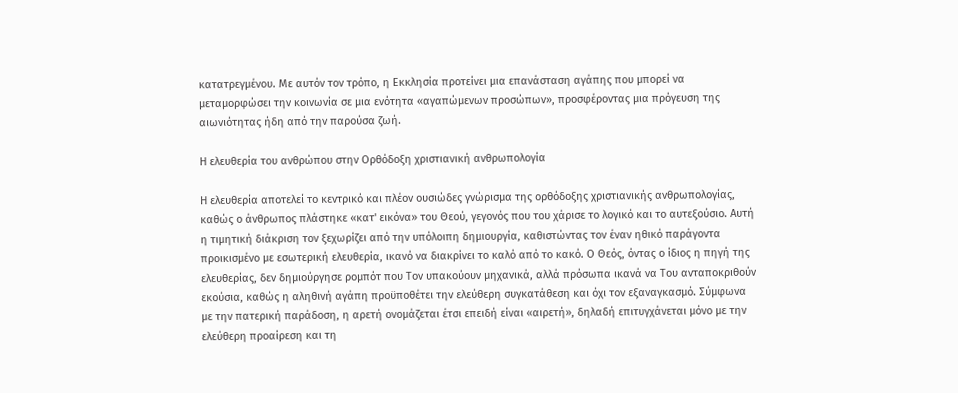κατατρεγμένου. Με αυτόν τον τρόπο, η Εκκλησία προτείνει μια επανάσταση αγάπης που μπορεί να μεταμορφώσει την κοινωνία σε μια ενότητα «αγαπώμενων προσώπων», προσφέροντας μια πρόγευση της αιωνιότητας ήδη από την παρούσα ζωή.

Η ελευθερία του ανθρώπου στην Ορθόδοξη χριστιανική ανθρωπολογία

Η ελευθερία αποτελεί το κεντρικό και πλέον ουσιώδες γνώρισμα της ορθόδοξης χριστιανικής ανθρωπολογίας, καθώς ο άνθρωπος πλάστηκε «κατ' εικόνα» του Θεού, γεγονός που του χάρισε το λογικό και το αυτεξούσιο. Αυτή η τιμητική διάκριση τον ξεχωρίζει από την υπόλοιπη δημιουργία, καθιστώντας τον έναν ηθικό παράγοντα προικισμένο με εσωτερική ελευθερία, ικανό να διακρίνει το καλό από το κακό. Ο Θεός, όντας ο ίδιος η πηγή της ελευθερίας, δεν δημιούργησε ρομπότ που Τον υπακούουν μηχανικά, αλλά πρόσωπα ικανά να Του ανταποκριθούν εκούσια, καθώς η αληθινή αγάπη προϋποθέτει την ελεύθερη συγκατάθεση και όχι τον εξαναγκασμό. Σύμφωνα με την πατερική παράδοση, η αρετή ονομάζεται έτσι επειδή είναι «αιρετή», δηλαδή επιτυγχάνεται μόνο με την ελεύθερη προαίρεση και τη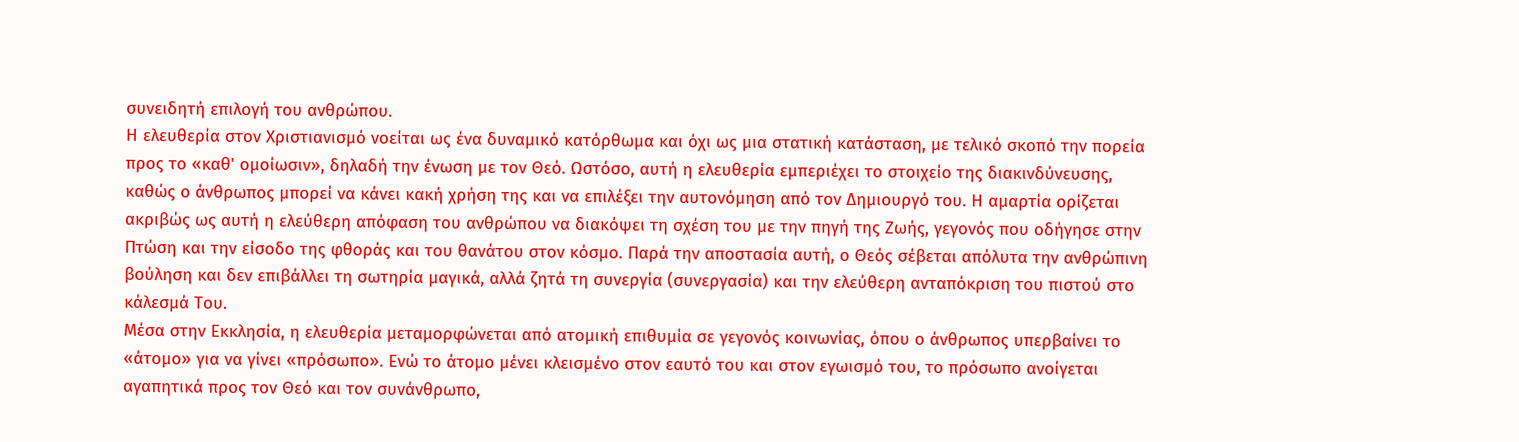συνειδητή επιλογή του ανθρώπου.
Η ελευθερία στον Χριστιανισμό νοείται ως ένα δυναμικό κατόρθωμα και όχι ως μια στατική κατάσταση, με τελικό σκοπό την πορεία προς το «καθ' ομοίωσιν», δηλαδή την ένωση με τον Θεό. Ωστόσο, αυτή η ελευθερία εμπεριέχει το στοιχείο της διακινδύνευσης, καθώς ο άνθρωπος μπορεί να κάνει κακή χρήση της και να επιλέξει την αυτονόμηση από τον Δημιουργό του. Η αμαρτία ορίζεται ακριβώς ως αυτή η ελεύθερη απόφαση του ανθρώπου να διακόψει τη σχέση του με την πηγή της Ζωής, γεγονός που οδήγησε στην Πτώση και την είσοδο της φθοράς και του θανάτου στον κόσμο. Παρά την αποστασία αυτή, ο Θεός σέβεται απόλυτα την ανθρώπινη βούληση και δεν επιβάλλει τη σωτηρία μαγικά, αλλά ζητά τη συνεργία (συνεργασία) και την ελεύθερη ανταπόκριση του πιστού στο κάλεσμά Του.
Μέσα στην Εκκλησία, η ελευθερία μεταμορφώνεται από ατομική επιθυμία σε γεγονός κοινωνίας, όπου ο άνθρωπος υπερβαίνει το «άτομο» για να γίνει «πρόσωπο». Ενώ το άτομο μένει κλεισμένο στον εαυτό του και στον εγωισμό του, το πρόσωπο ανοίγεται αγαπητικά προς τον Θεό και τον συνάνθρωπο,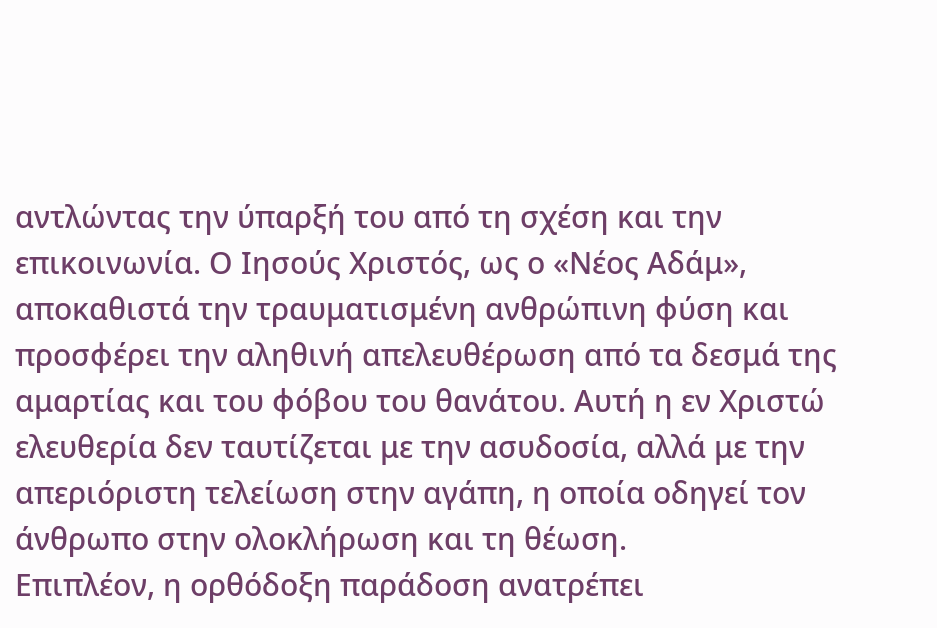αντλώντας την ύπαρξή του από τη σχέση και την επικοινωνία. Ο Ιησούς Χριστός, ως ο «Νέος Αδάμ», αποκαθιστά την τραυματισμένη ανθρώπινη φύση και προσφέρει την αληθινή απελευθέρωση από τα δεσμά της αμαρτίας και του φόβου του θανάτου. Αυτή η εν Χριστώ ελευθερία δεν ταυτίζεται με την ασυδοσία, αλλά με την απεριόριστη τελείωση στην αγάπη, η οποία οδηγεί τον άνθρωπο στην ολοκλήρωση και τη θέωση.
Επιπλέον, η ορθόδοξη παράδοση ανατρέπει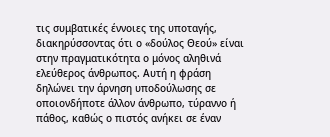τις συμβατικές έννοιες της υποταγής, διακηρύσσοντας ότι ο «δούλος Θεού» είναι στην πραγματικότητα ο μόνος αληθινά ελεύθερος άνθρωπος. Αυτή η φράση δηλώνει την άρνηση υποδούλωσης σε οποιονδήποτε άλλον άνθρωπο, τύραννο ή πάθος, καθώς ο πιστός ανήκει σε έναν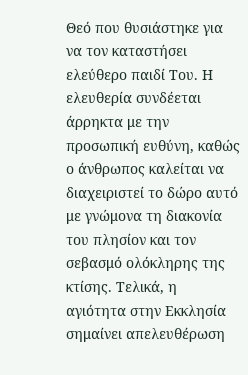Θεό που θυσιάστηκε για να τον καταστήσει ελεύθερο παιδί Του. Η ελευθερία συνδέεται άρρηκτα με την προσωπική ευθύνη, καθώς ο άνθρωπος καλείται να διαχειριστεί το δώρο αυτό με γνώμονα τη διακονία του πλησίον και τον σεβασμό ολόκληρης της κτίσης. Τελικά, η αγιότητα στην Εκκλησία σημαίνει απελευθέρωση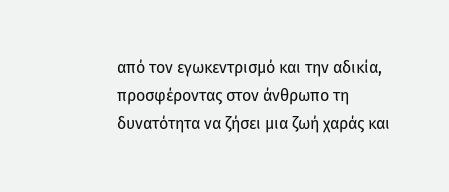από τον εγωκεντρισμό και την αδικία, προσφέροντας στον άνθρωπο τη δυνατότητα να ζήσει μια ζωή χαράς και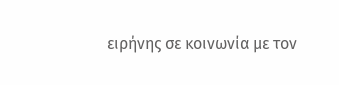ειρήνης σε κοινωνία με τον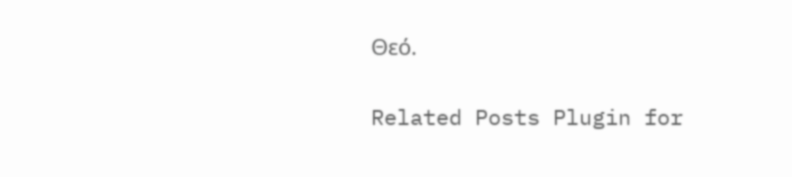Θεό.

Related Posts Plugin for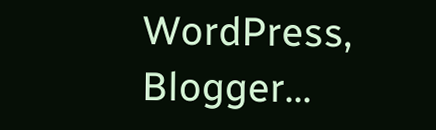WordPress, Blogger...